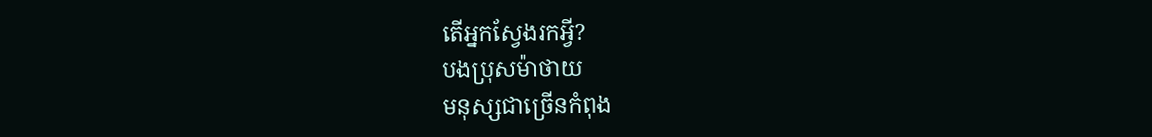តើអ្នកស្វែងរកអ្វី?
បងប្រុសម៉ាថាយ
មនុស្សជាច្រើនកំពុង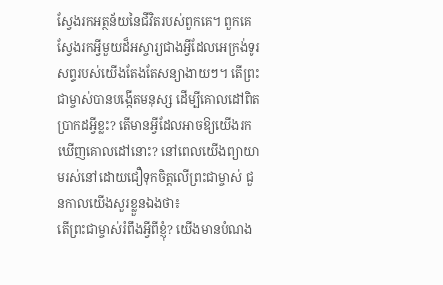ស្វែងរកអត្ថន័យនៃជីវិតរបស់ពួកគេ។ ពួកគេស្វែងរកអ្វីមួយដ៏អស្ចារ្យជាងអ្វីដែលអេក្រង់ទូរសព្ទរបស់យើងតែងតែសន្យាងាយៗ។ តើព្រះជាម្ចាស់បានបង្កើតមនុស្ស ដើម្បីគោលដៅពិតប្រាកដអ្វីខ្លះ? តើមានអ្វីដែលអាចឱ្យយើងរកឃើញគោលដៅនោះ? នៅពេលយើងព្យាយាមរស់នៅដោយជឿទុកចិត្តលើព្រះជាម្ចាស់ ជួនកាលយើងសួរខ្លួនឯងថា៖
តើព្រះជាម្ចាស់រំពឹងអ្វីពីខ្ញុំ? យើងមានបំណង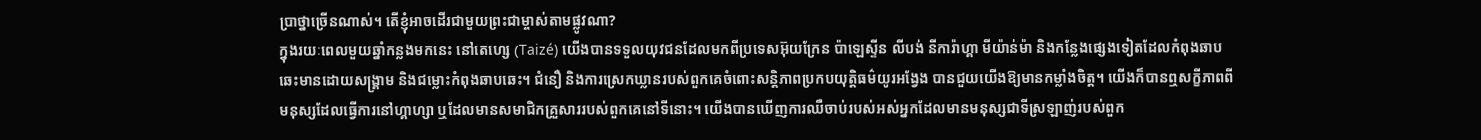ប្រាថ្នាច្រើនណាស់។ តើខ្ញុំអាចដើរជាមួយព្រះជាម្ចាស់តាមផ្លូវណា?
ក្នុងរយៈពេលមួយឆ្នាំកន្លងមកនេះ នៅតេហ្សេ (Taizé) យើងបានទទួលយុវជនដែលមកពីប្រទេសអ៊ុយក្រែន ប៉ាឡេស្ទីន លីបង់ នីការ៉ាហ្គា មីយ៉ាន់ម៉ា និងកន្លែងផ្សេងទៀតដែលកំពុងឆាបឆេះមានដោយសង្គ្រាម និងជម្លោះកំពុងឆាបឆេះ។ ជំនឿ និងការស្រេកឃ្លានរបស់ពួកគេចំពោះសន្តិភាពប្រកបយុត្តិធម៌យូរអង្វែង បានជួយយើងឱ្យមានកម្លាំងចិត្ត។ យើងក៏បានឮសក្ខីភាពពីមនុស្សដែលធ្វើការនៅហ្គាហ្សា ឬដែលមានសមាជិកគ្រួសាររបស់ពួកគេនៅទីនោះ។ យើងបានឃើញការឈឺចាប់របស់អស់អ្នកដែលមានមនុស្សជាទីស្រឡាញ់របស់ពួក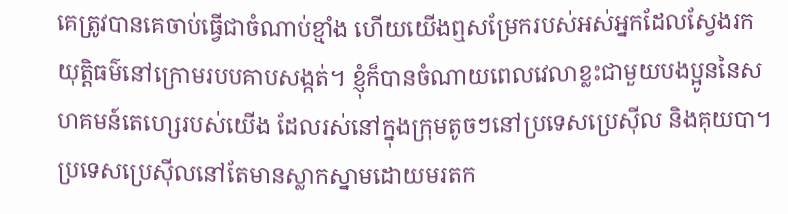គេត្រូវបានគេចាប់ធ្វើជាចំណាប់ខ្មាំង ហើយយើងឮសម្រែករបស់អស់អ្នកដែលស្វែងរកយុត្តិធម៌នៅក្រោមរបបគាបសង្កត់។ ខ្ញុំក៏បានចំណាយពេលវេលាខ្លះជាមួយបងប្អូននៃសហគមន៍តេហ្សេរបស់យើង ដែលរស់នៅក្នុងក្រុមតូចៗនៅប្រទេសប្រេស៊ីល និងគុយបា។ ប្រទេសប្រេស៊ីលនៅតែមានស្លាកស្នាមដោយមរតក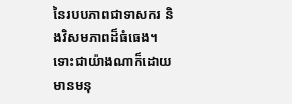នៃរបបភាពជាទាសករ និងវិសមភាពដ៏ធំធេង។ ទោះជាយ៉ាងណាក៏ដោយ មានមនុ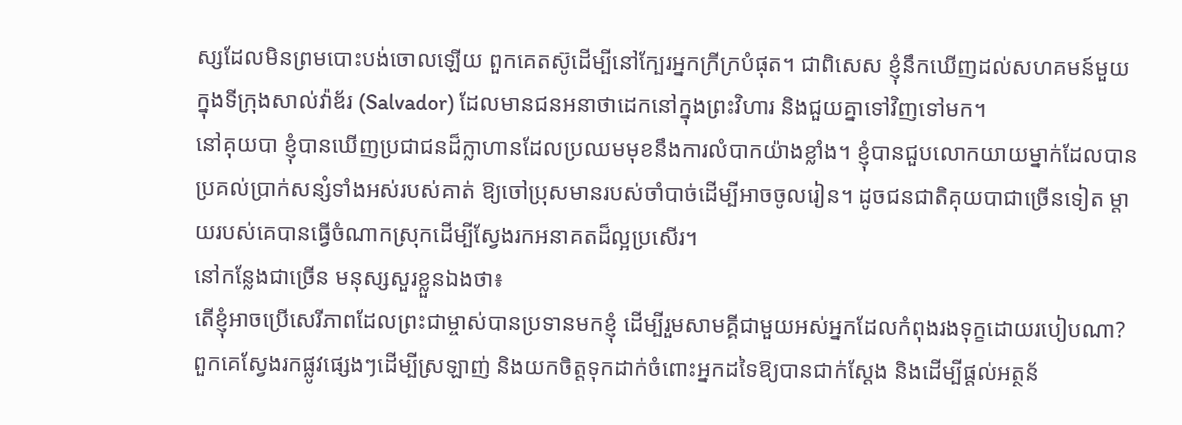ស្សដែលមិនព្រមបោះបង់ចោលឡើយ ពួកគេតស៊ូដើម្បីនៅក្បែរអ្នកក្រីក្របំផុត។ ជាពិសេស ខ្ញុំនឹកឃើញដល់សហគមន៍មួយក្នុងទីក្រុងសាល់វ៉ាឌ័រ (Salvador) ដែលមានជនអនាថាដេកនៅក្នុងព្រះវិហារ និងជួយគ្នាទៅវិញទៅមក។
នៅគុយបា ខ្ញុំបានឃើញប្រជាជនដ៏ក្លាហានដែលប្រឈមមុខនឹងការលំបាកយ៉ាងខ្លាំង។ ខ្ញុំបានជួបលោកយាយម្នាក់ដែលបានប្រគល់ប្រាក់សន្សំទាំងអស់របស់គាត់ ឱ្យចៅប្រុសមានរបស់ចាំបាច់ដើម្បីអាចចូលរៀន។ ដូចជនជាតិគុយបាជាច្រើនទៀត ម្តាយរបស់គេបានធ្វើចំណាកស្រុកដើម្បីស្វែងរកអនាគតដ៏ល្អប្រសើរ។
នៅកន្លែងជាច្រើន មនុស្សសួរខ្លួនឯងថា៖
តើខ្ញុំអាចប្រើសេរីភាពដែលព្រះជាម្ចាស់បានប្រទានមកខ្ញុំ ដើម្បីរួមសាមគ្គីជាមួយអស់អ្នកដែលកំពុងរងទុក្ខដោយរបៀបណា? ពួកគេស្វែងរកផ្លូវផ្សេងៗដើម្បីស្រឡាញ់ និងយកចិត្តទុកដាក់ចំពោះអ្នកដទៃឱ្យបានជាក់ស្ដែង និងដើម្បីផ្តល់អត្ថន័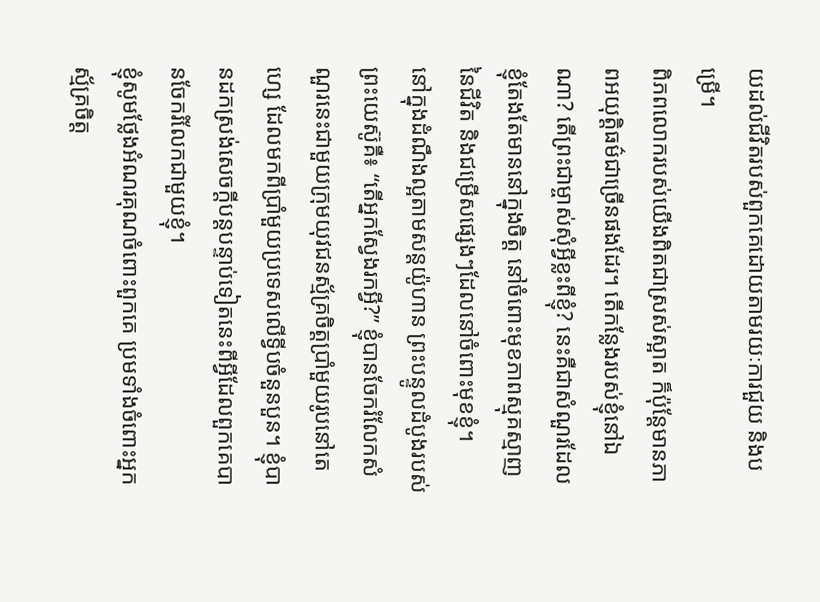យដល់ជីវិតរបស់ពួកគេដោយតាមរយៈការជួយ និងបម្រើ។
ពិភពលោករបស់យើងពិតជាស្រស់ស្អាត ក៏ប៉ុន្តែមានភាពអយុត្តិធម៌ជាច្រើនផងដែរ។ តើកន្លែងរបស់ខ្ញុំនៅឯណា? តើព្រះជាម្ចាស់សុំអ្វីខ្លះពីខ្ញុំ? នេះគឺជាសំណួរដែលខ្ញុំតែងតែមាននៅក្នុងចិត្ត នៅចំពោះមុខភាពស្មុគស្មាញនៃជីវិត និងជម្រើសផ្សេងៗដែលនៅចំពោះមុខខ្ញុំ។
នៅក្នុងដំណឹងល្អតាមសន្តយ៉ូហាន ព្រះបន្ទូលដំបូងរបស់ព្រះយេស៊ូគឺ៖ “តើអ្នកស្វែងរកអ្វី?” ខ្ញុំបានចែករំលែកសំណួរនេះជាមួយក្រុមយុវជនស្ម័គ្រចិត្តប្រាំមួយរូបនៅតេហ្សេ ដែលមកពីប្រាំមួយប្រទេសលើទ្វីបចំនួនបួន។ ខ្ញុំបានដកស្រង់សេចក្តីបន្តបន្ទាប់ទៀតនេះពីអ្វីដែលពួកគេបានចែករំលែកជាមួយខ្ញុំ។
ខ្ញុំសូមថ្លែងអំណរគុណចំពោះពួកគេ ប្រមទាំងចំពោះអ្នកស្ម័គ្រចិត្ត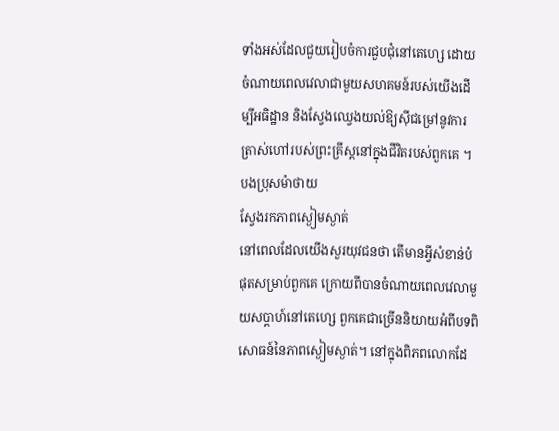ទាំងអស់ដែលជួយរៀបចំការជួបជុំនៅតេហ្សេ ដោយចំណាយពេលវេលាជាមួយសហគមន៍របស់យើងដើម្បីអធិដ្ឋាន និងស្វែងឈ្វេងយល់ឱ្យស៊ីជម្រៅនូវការត្រាស់ហៅរបស់ព្រះគ្រីស្តនៅក្នុងជីវិតរបស់ពួកគេ ។
បងប្រុសម៉ាថាយ
ស្វែងរកភាពស្ងៀមស្ងាត់
នៅពេលដែលយើងសួរយុវជនថា តើមានអ្វីសំខាន់បំផុតសម្រាប់ពួកគេ ក្រោយពីបានចំណាយពេលវេលាមួយសប្តាហ៍នៅតេហ្សេ ពួកគេជាច្រើននិយាយអំពីបទពិសោធន៍នៃភាពស្ងៀមស្ងាត់។ នៅក្នុងពិភពលោកដែ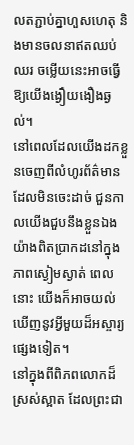លតភ្ជាប់គ្នាហួសហេតុ និងមានចលនាឥតឈប់ឈរ ចម្លើយនេះអាចធ្វើឱ្យយើងង្ងឿយងឿងឆ្ងល់។
នៅពេលដែលយើងដកខ្លួនចេញពីលំហូរព័ត៌មានដែលមិនចេះដាច់ ជួនកាលយើងជួបនឹងខ្លួនឯងយ៉ាងពិតប្រាកដនៅក្នុងភាពស្ងៀមស្ងាត់ ពេលនោះ យើងក៏អាចយល់ឃើញនូវអ្វីមួយដ៏អស្ចារ្យផ្សេងទៀត។
នៅក្នុងពីពិភពលោកដ៏ស្រស់ស្អាត ដែលព្រះជា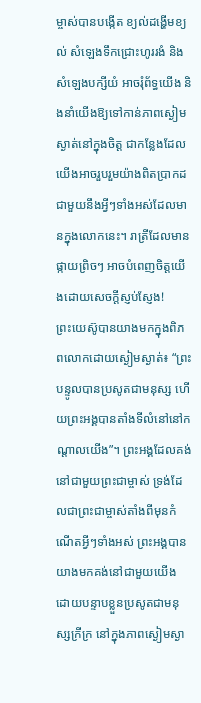ម្ចាស់បានបង្កើត ខ្យល់ដង្ហើមខ្យល់ សំឡេងទឹកជ្រោះហូររងំ និងសំឡេងបក្សីយំ អាចរុំព័ទ្ធយើង និងនាំយើងឱ្យទៅកាន់ភាពស្ងៀមស្ងាត់នៅក្នុងចិត្ត ជាកន្លែងដែលយើងអាចរួបរួមយ៉ាងពិតប្រាកដជាមួយនឹងអ្វីៗទាំងអស់ដែលមានក្នុងលោកនេះ។ រាត្រីដែលមានផ្កាយព្រិចៗ អាចបំពេញចិត្តយើងដោយសេចក្តីស្ញប់ស្ញែង!
ព្រះយេស៊ូបានយាងមកក្នុងពិភពលោកដោយស្ងៀមស្ងាត់៖ “ព្រះបន្ទូលបានប្រសូតជាមនុស្ស ហើយព្រះអង្គបានតាំងទីលំនៅនៅកណ្តាលយើង”។ ព្រះអង្គដែលគង់នៅជាមួយព្រះជាម្ចាស់ ទ្រង់ដែលជាព្រះជាម្ចាស់តាំងពីមុនកំណើតអ្វីៗទាំងអស់ ព្រះអង្គបានយាងមកគង់នៅជាមួយយើង ដោយបន្ទាបខ្លួនប្រសូតជាមនុស្សក្រីក្រ នៅក្នុងភាពស្ងៀមស្ងា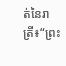ត់នៃរាត្រី៖“ព្រះ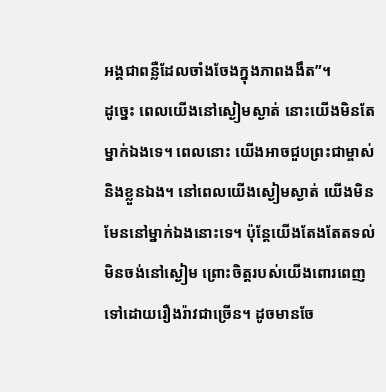អង្គជាពន្លឺដែលចាំងចែងក្នុងភាពងងឹត”។
ដូច្នេះ ពេលយើងនៅស្ងៀមស្ងាត់ នោះយើងមិនតែម្នាក់ឯងទេ។ ពេលនោះ យើងអាចជួបព្រះជាម្ចាស់ និងខ្លួនឯង។ នៅពេលយើងស្ងៀមស្ងាត់ យើងមិនមែននៅម្នាក់ឯងនោះទេ។ ប៉ុន្តែយើងតែងតែតទល់មិនចង់នៅស្ងៀម ព្រោះចិត្តរបស់យើងពោរពេញទៅដោយរឿងរ៉ាវជាច្រើន។ ដូចមានចែ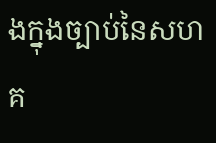ងក្នុងច្បាប់នៃសហគ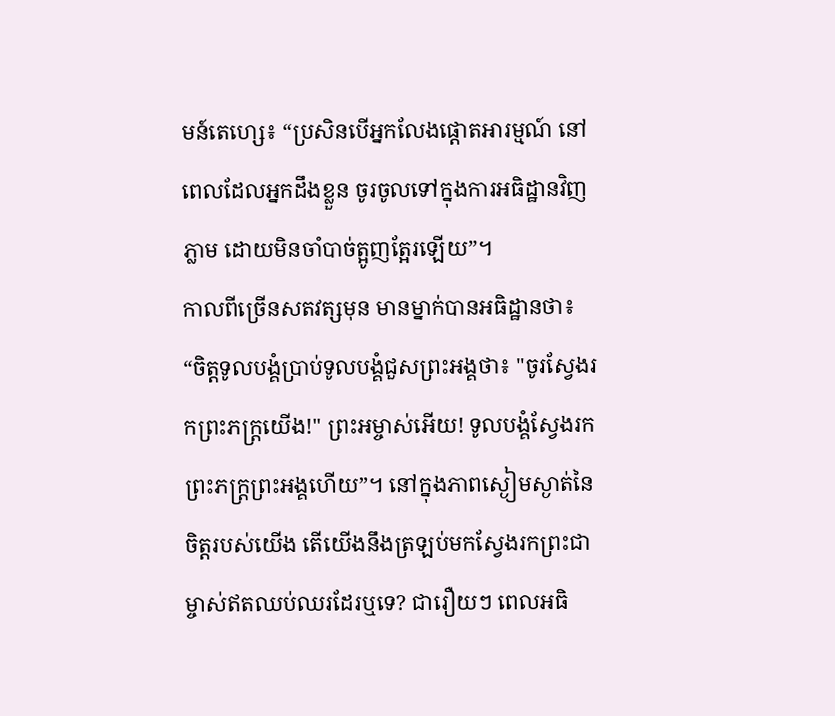មន៍តេហ្សេ៖ “ប្រសិនបើអ្នកលែងផ្ដោតអារម្មណ៍ នៅពេលដែលអ្នកដឹងខ្លួន ចូរចូលទៅក្នុងការអធិដ្ឋានវិញភ្លាម ដោយមិនចាំបាច់ត្អូញត្អែរឡើយ”។
កាលពីច្រើនសតវត្សមុន មានម្នាក់បានអធិដ្ឋានថា៖ “ចិត្តទូលបង្គំប្រាប់ទូលបង្គំជួសព្រះអង្គថា៖ "ចូរស្វែងរកព្រះភក្ត្រយើង!" ព្រះអម្ចាស់អើយ! ទូលបង្គំស្វែងរកព្រះភក្ត្រព្រះអង្គហើយ”។ នៅក្នុងភាពស្ងៀមស្ងាត់នៃចិត្តរបស់យើង តើយើងនឹងត្រឡប់មកស្វែងរកព្រះជាម្ចាស់ឥតឈប់ឈរដែរឬទេ? ជារឿយៗ ពេលអធិ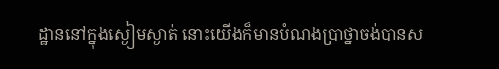ដ្ឋាននៅក្នុងស្ងៀមស្ងាត់ នោះយើងក៏មានបំណងប្រាថ្នាចង់បានស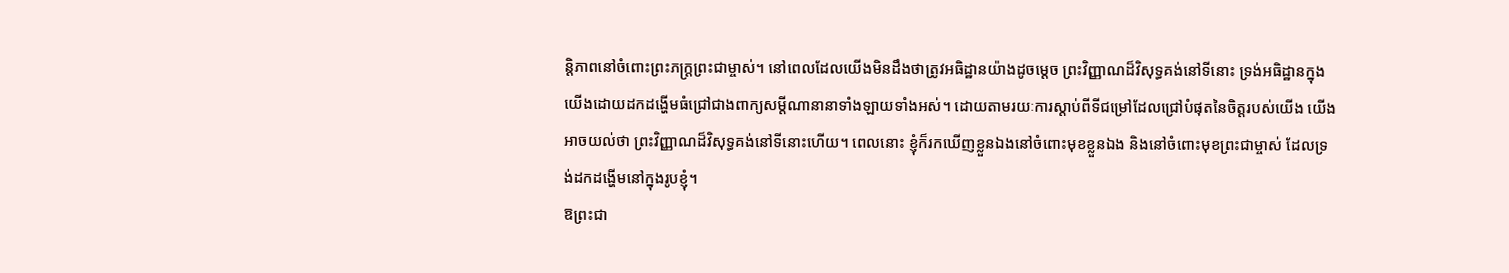ន្តិភាពនៅចំពោះព្រះភក្ត្រព្រះជាម្ចាស់។ នៅពេលដែលយើងមិនដឹងថាត្រូវអធិដ្ឋានយ៉ាងដូចម្តេច ព្រះវិញ្ញាណដ៏វិសុទ្ធគង់នៅទីនោះ ទ្រង់អធិដ្ឋានក្នុងយើងដោយដកដង្ហើមធំជ្រៅជាងពាក្យសម្តីណានានាទាំងឡាយទាំងអស់។ ដោយតាមរយៈការស្តាប់ពីទីជម្រៅដែលជ្រៅបំផុតនៃចិត្តរបស់យើង យើងអាចយល់ថា ព្រះវិញ្ញាណដ៏វិសុទ្ធគង់នៅទីនោះហើយ។ ពេលនោះ ខ្ញុំក៏រកឃើញខ្លួនឯងនៅចំពោះមុខខ្លួនឯង និងនៅចំពោះមុខព្រះជាម្ចាស់ ដែលទ្រង់ដកដង្ហើមនៅក្នុងរូបខ្ញុំ។
ឱព្រះជា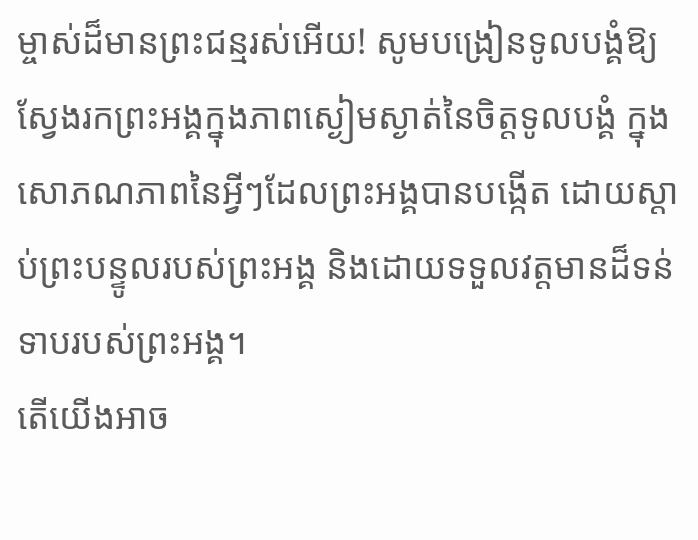ម្ចាស់ដ៏មានព្រះជន្មរស់អើយ! សូមបង្រៀនទូលបង្គំឱ្យស្វែងរកព្រះអង្គក្នុងភាពស្ងៀមស្ងាត់នៃចិត្តទូលបង្គំ ក្នុងសោភណភាពនៃអ្វីៗដែលព្រះអង្គបានបង្កើត ដោយស្តាប់ព្រះបន្ទូលរបស់ព្រះអង្គ និងដោយទទួលវត្តមានដ៏ទន់ទាបរបស់ព្រះអង្គ។
តើយើងអាច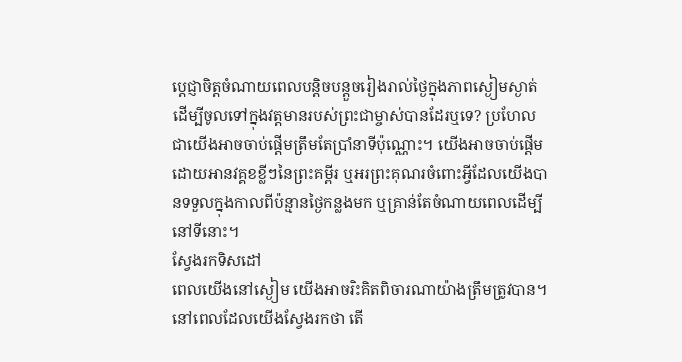ប្តេជ្ញាចិត្តចំណាយពេលបន្តិចបន្តួចរៀងរាល់ថ្ងៃក្នុងភាពស្ងៀមស្ងាត់ ដើម្បីចូលទៅក្នុងវត្តមានរបស់ព្រះជាម្ចាស់បានដែរឬទេ? ប្រហែលជាយើងអាចចាប់ផ្តើមត្រឹមតែប្រាំនាទីប៉ុណ្ណោះ។ យើងអាចចាប់ផ្តើមដោយអានវគ្គខខ្លីៗនៃព្រះគម្ពីរ ឬអរព្រះគុណរចំពោះអ្វីដែលយើងបានទទួលក្នុងកាលពីប៉ន្មានថ្ងៃកន្លងមក ឬគ្រាន់តែចំណាយពេលដើម្បីនៅទីនោះ។
ស្វែងរកទិសដៅ
ពេលយើងនៅស្ងៀម យើងអាចរិះគិតពិចារណាយ៉ាងត្រឹមត្រូវបាន។ នៅពេលដែលយើងស្វែងរកថា តើ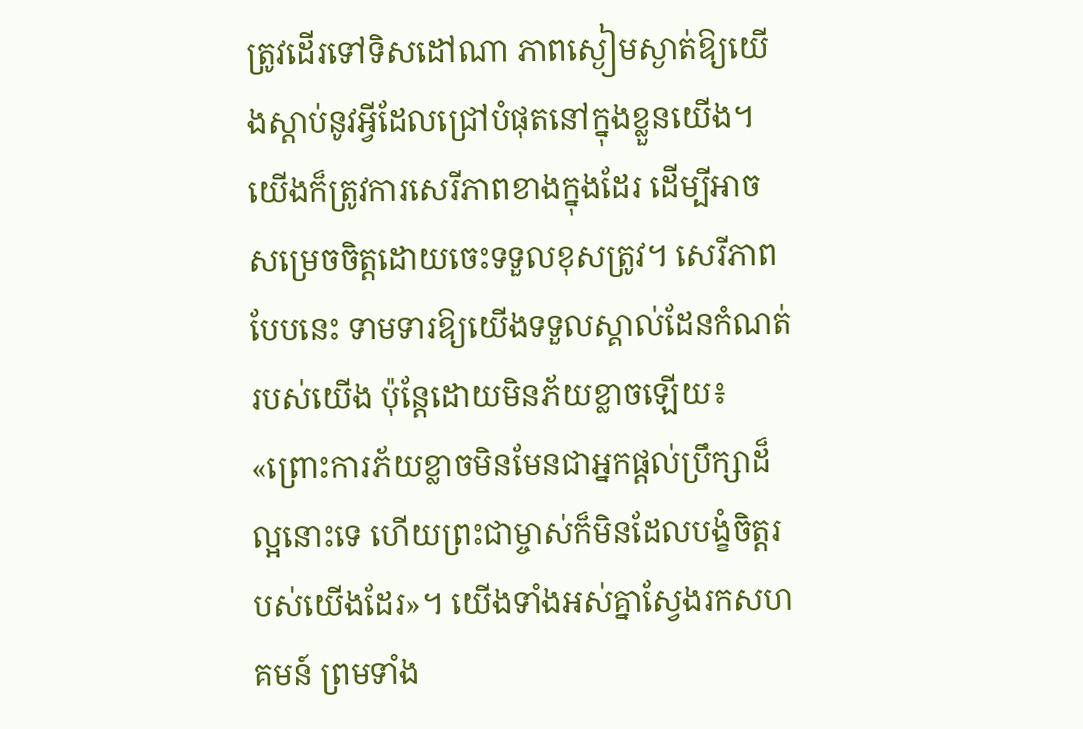ត្រូវដើរទៅទិសដៅណា ភាពស្ងៀមស្ងាត់ឱ្យយើងស្តាប់នូវអ្វីដែលជ្រៅបំផុតនៅក្នុងខ្លួនយើង។ យើងក៏ត្រូវការសេរីភាពខាងក្នុងដែរ ដើម្បីអាចសម្រេចចិត្តដោយចេះទទួលខុសត្រូវ។ សេរីភាពបែបនេះ ទាមទារឱ្យយើងទទួលស្គាល់ដែនកំណត់របស់យើង ប៉ុន្តែដោយមិនភ័យខ្លាចឡើយ៖ «ព្រោះការភ័យខ្លាចមិនមែនជាអ្នកផ្តល់ប្រឹក្សាដ៏ល្អនោះទេ ហើយព្រះជាម្ចាស់ក៏មិនដែលបង្ខំចិត្តរបស់យើងដែរ»។ យើងទាំងអស់គ្នាស្វែងរកសហគមន៍ ព្រមទាំង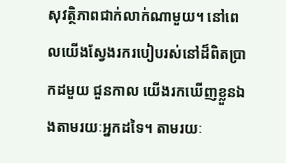សុវត្ថិភាពជាក់លាក់ណាមួយ។ នៅពេលយើងស្វែងរករបៀបរស់នៅដ៏ពិតប្រាកដមួយ ជួនកាល យើងរកឃើញខ្លួនឯងតាមរយៈអ្នកដទៃ។ តាមរយៈ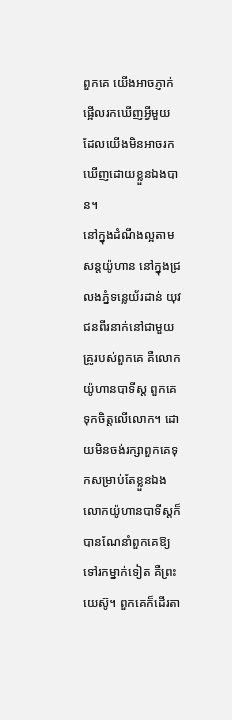ពួកគេ យើងអាចភ្ញាក់ផ្អើលរកឃើញអ្វីមួយដែលយើងមិនអាចរកឃើញដោយខ្លួនឯងបាន។
នៅក្នុងដំណឹងល្អតាមសន្តយ៉ូហាន នៅក្នុងជ្រលងភ្នំទន្លេយ័រដាន់ យុវជនពីរនាក់នៅជាមួយគ្រូរបស់ពួកគេ គឺលោកយ៉ូហានបាទីស្ត ពួកគេទុកចិត្តលើលោក។ ដោយមិនចង់រក្សាពួកគេទុកសម្រាប់តែខ្លួនឯង លោកយ៉ូហានបាទីស្តក៏បានណែនាំពួកគេឱ្យទៅរកម្នាក់ទៀត គឺព្រះយេស៊ូ។ ពួកគេក៏ដើរតា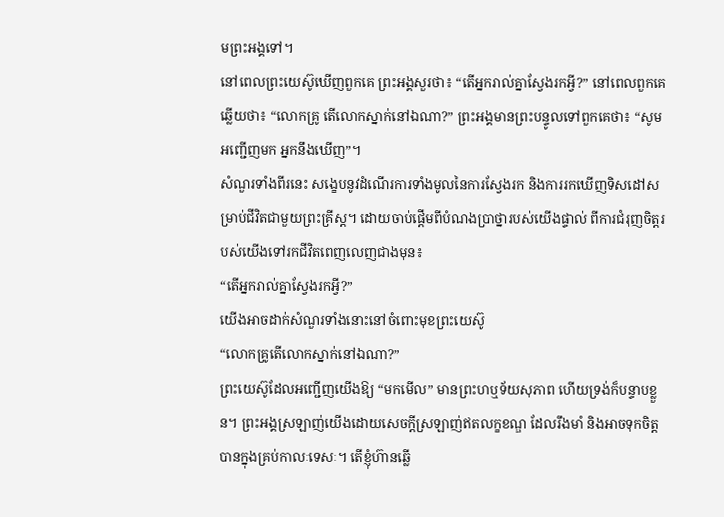មព្រះអង្គទៅ។
នៅពេលព្រះយេស៊ូឃើញពួកគេ ព្រះអង្គសួរថា៖ “តើអ្នករាល់គ្នាស្វែងរកអ្វី?” នៅពេលពួកគេឆ្លើយថា៖ “លោកគ្រូ តើលោកស្នាក់នៅឯណា?” ព្រះអង្គមានព្រះបន្ទូលទៅពួកគេថា៖ “សូមអញ្ជើញមក អ្នកនឹងឃើញ”។
សំណួរទាំងពីរនេះ សង្ខេបនូវដំណើរការទាំងមូលនៃការស្វែងរក និងការរកឃើញទិសដៅសម្រាប់ជីវិតជាមួយព្រះគ្រីស្ត។ ដោយចាប់ផ្តើមពីបំណងប្រាថ្នារបស់យើងផ្ទាល់ ពីការជំរុញចិត្តរបស់យើងទៅរកជីវិតពេញលេញជាងមុន៖
“តើអ្នករាល់គ្នាស្វែងរកអ្វី?”
យើងអាចដាក់សំណួរទាំងនោះនៅចំពោះមុខព្រះយេស៊ូ
“លោកគ្រូតើលោកស្នាក់នៅឯណា?”
ព្រះយេស៊ូដែលអញ្ជើញយើងឱ្យ “មកមើល” មានព្រះហឬទ័យសុភាព ហើយទ្រង់ក៏បន្ទាបខ្លួន។ ព្រះអង្គស្រឡាញ់យើងដោយសេចក្តីស្រឡាញ់ឥតលក្ខខណ្ឌ ដែលរឹងមាំ និងអាចទុកចិត្តបានក្នុងគ្រប់កាលៈទេសៈ។ តើខ្ញុំហ៊ានឆ្លើ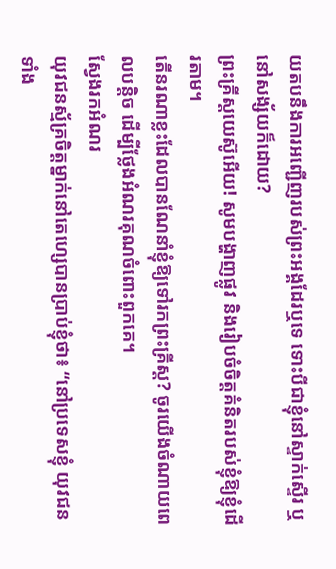យតបនឹងការអញ្ជើញរបស់ព្រះអង្គដែរឬទេ ទោះបីជាខ្ញុំនៅស្ទាក់ស្ទើរ ឬនៅសង្ស័យក៏ដោយ?
ព្រះគ្រីស្តយេស៊ូអើយ! សូមបង្ហាញផ្លូវ និងរៀបចំចិត្តគំនិតរបស់ខ្ញុំឱ្យខ្ញុំដើរតាម។
តើនរណាខ្លះដែលបានណែនាំខ្ញុំឱ្យទៅរកព្រះគ្រីស្ត? ចូរយើងចំណាយពេលបន្តិច ដើម្បីថ្លែងអំណរគុណចំពោះពួកគេ។
ស្វែងរកអំណរ
យុវជនស្ម័គ្រចិត្តម្នាក់នៅតេហ្សេបានប្រាប់ខ្ញុំថា៖ “នៅប្រទេសខ្ញុំ យុវជនទាំង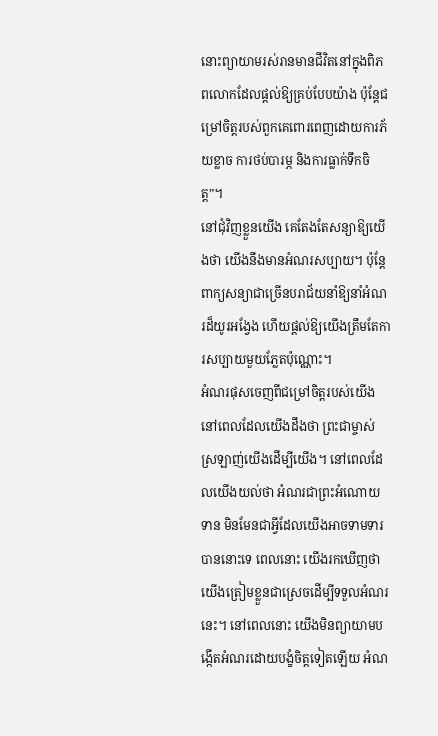នោះព្យាយាមរស់រានមានជីវិតនៅក្នុងពិភពលោកដែលផ្តល់ឱ្យគ្រប់បែបយ៉ាង ប៉ុន្តែជម្រៅចិត្តរបស់ពួកគេពោរពេញដោយការភ័យខ្លាច ការថប់បារម្ភ និងការធ្លាក់ទឹកចិត្ត”។
នៅជុំវិញខ្លួនយើង គេតែងតែសន្យាឱ្យយើងថា យើងនឹងមានអំណរសប្បាយ។ ប៉ុន្តែ ពាក្យសន្យាជាច្រើនបរាជ័យនាំឱ្យនាំអំណរដ៏យូរអង្វែង ហើយផ្តល់ឱ្យយើងត្រឹមតែការសប្បាយមួយភ្លែតប៉ុណ្ណោះ។
អំណរផុសចេញពីជម្រៅចិត្តរបស់យើង នៅពេលដែលយើងដឹងថា ព្រះជាម្ចាស់ស្រឡាញ់យើងដើម្បីយើង។ នៅពេលដែលយើងយល់ថា អំណរជាព្រះអំណោយទាន មិនមែនជាអ្វីដែលយើងអាចទាមទារបាននោះទេ ពេលនោះ យើងរកឃើញថា យើងត្រៀមខ្លួនជាស្រេចដើម្បីទទួលអំណរនេះ។ នៅពេលនោះ យើងមិនព្យាយាមបង្កើតអំណរដោយបង្ខំចិត្តទៀតឡើយ អំណ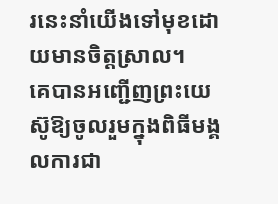រនេះនាំយើងទៅមុខដោយមានចិត្តស្រាល។
គេបានអញ្ជើញព្រះយេស៊ូឱ្យចូលរួមក្នុងពិធីមង្គលការជា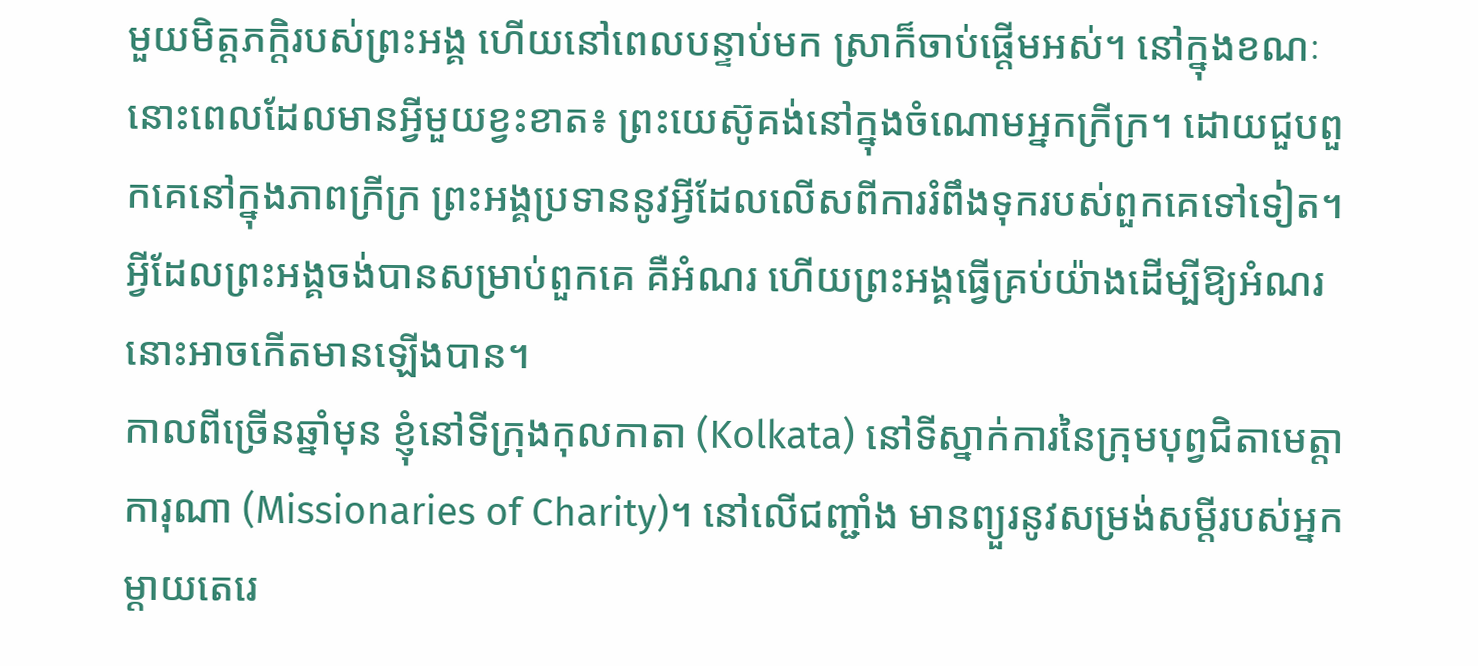មួយមិត្តភក្តិរបស់ព្រះអង្គ ហើយនៅពេលបន្ទាប់មក ស្រាក៏ចាប់ផ្តើមអស់។ នៅក្នុងខណៈនោះពេលដែលមានអ្វីមួយខ្វះខាត៖ ព្រះយេស៊ូគង់នៅក្នុងចំណោមអ្នកក្រីក្រ។ ដោយជួបពួកគេនៅក្នុងភាពក្រីក្រ ព្រះអង្គប្រទាននូវអ្វីដែលលើសពីការរំពឹងទុករបស់ពួកគេទៅទៀត។ អ្វីដែលព្រះអង្គចង់បានសម្រាប់ពួកគេ គឺអំណរ ហើយព្រះអង្គធ្វើគ្រប់យ៉ាងដើម្បីឱ្យអំណរនោះអាចកើតមានឡើងបាន។
កាលពីច្រើនឆ្នាំមុន ខ្ញុំនៅទីក្រុងកុលកាតា (Kolkata) នៅទីស្នាក់ការនៃក្រុមបុព្វជិតាមេត្តាការុណា (Missionaries of Charity)។ នៅលើជញ្ជាំង មានព្យួរនូវសម្រង់សម្តីរបស់អ្នកម្ដាយតេរេ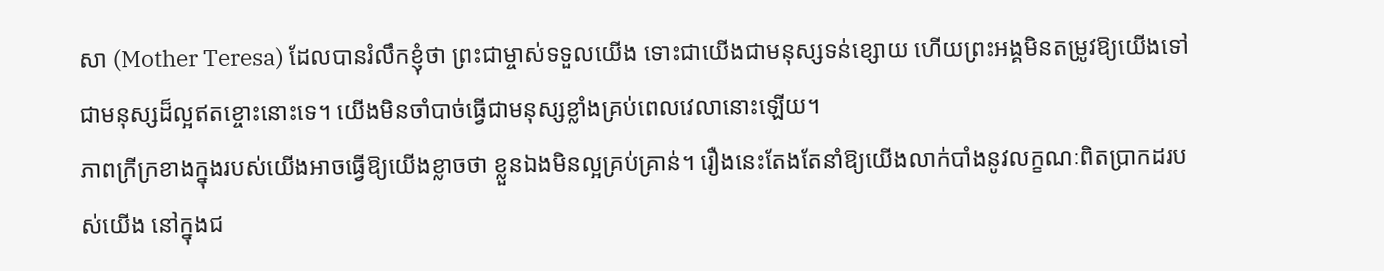សា (Mother Teresa) ដែលបានរំលឹកខ្ញុំថា ព្រះជាម្ចាស់ទទួលយើង ទោះជាយើងជាមនុស្សទន់ខ្សោយ ហើយព្រះអង្គមិនតម្រូវឱ្យយើងទៅជាមនុស្សដ៏ល្អឥតខ្ចោះនោះទេ។ យើងមិនចាំបាច់ធ្វើជាមនុស្សខ្លាំងគ្រប់ពេលវេលានោះឡើយ។
ភាពក្រីក្រខាងក្នុងរបស់យើងអាចធ្វើឱ្យយើងខ្លាចថា ខ្លួនឯងមិនល្អគ្រប់គ្រាន់។ រឿងនេះតែងតែនាំឱ្យយើងលាក់បាំងនូវលក្ខណៈពិតប្រាកដរបស់យើង នៅក្នុងជ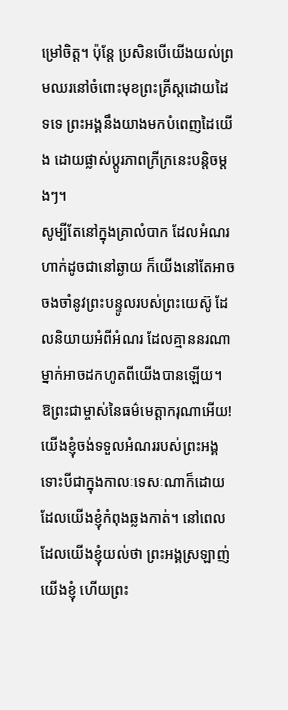ម្រៅចិត្ត។ ប៉ុន្តែ ប្រសិនបើយើងយល់ព្រមឈរនៅចំពោះមុខព្រះគ្រីស្តដោយដៃទទេ ព្រះអង្គនឹងយាងមកបំពេញដៃយើង ដោយផ្លាស់ប្តូរភាពក្រីក្រនេះបន្តិចម្តងៗ។
សូម្បីតែនៅក្នុងគ្រាលំបាក ដែលអំណរហាក់ដូចជានៅឆ្ងាយ ក៏យើងនៅតែអាចចងចាំនូវព្រះបន្ទូលរបស់ព្រះយេស៊ូ ដែលនិយាយអំពីអំណរ ដែលគ្មាននរណាម្នាក់អាចដកហូតពីយើងបានឡើយ។
ឱព្រះជាម្ចាស់នៃធម៌មេត្តាករុណាអើយ! យើងខ្ញុំចង់ទទួលអំណររបស់ព្រះអង្គ ទោះបីជាក្នុងកាលៈទេសៈណាក៏ដោយដែលយើងខ្ញុំកំពុងឆ្លងកាត់។ នៅពេលដែលយើងខ្ញុំយល់ថា ព្រះអង្គស្រឡាញ់យើងខ្ញុំ ហើយព្រះ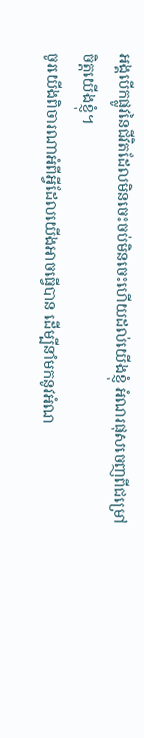អង្គបើកផ្លូវនៃជីវិតដែលមិនចេះចប់មិនចេះហើយដល់យើងខ្ញុំ អំណរផុសចេញពីជម្រៅចិត្តយើងខ្ញុំ។
ចូរយើងពិចារណាអំពីអ្វីដែលយើងអាចធ្វើបាន ដើម្បីនាំមកនូវអំណ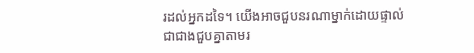រដល់អ្នកដទៃ។ យើងអាចជួបនរណាម្នាក់ដោយផ្ទាល់ ជាជាងជួបគ្នាតាមរ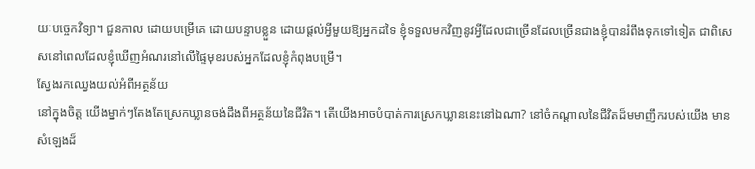យៈបច្ចេកវិទ្យា។ ជួនកាល ដោយបម្រើគេ ដោយបន្ទាបខ្លួន ដោយផ្តល់អ្វីមួយឱ្យអ្នកដទៃ ខ្ញុំទទួលមកវិញនូវអ្វីដែលជាច្រើនដែលច្រើនជាងខ្ញុំបានរំពឹងទុកទៅទៀត ជាពិសេសនៅពេលដែលខ្ញុំឃើញអំណរនៅលើផ្ទៃមុខរបស់អ្នកដែលខ្ញុំកំពុងបម្រើ។
ស្វែងរកឈ្វេងយល់អំពីអត្ថន័យ
នៅក្នុងចិត្ត យើងម្នាក់ៗតែងតែស្រេកឃ្លានចង់ដឹងពីអត្ថន័យនៃជីវិត។ តើយើងអាចបំបាត់ការស្រេកឃ្លាននេះនៅឯណា? នៅចំកណ្ដាលនៃជីវិតដ៏មមាញឹករបស់យើង មានសំឡេងដ៏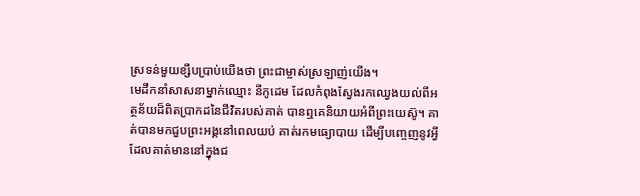ស្រទន់មួយខ្សឹបប្រាប់យើងថា ព្រះជាម្ចាស់ស្រឡាញ់យើង។
មេដឹកនាំសាសនាម្នាក់ឈ្មោះ នីកូដេម ដែលកំពុងស្វែងរកឈ្វេងយល់ពីអត្ថន័យដ៏ពិតប្រាកដនៃជីវិតរបស់គាត់ បានឮគេនិយាយអំពីព្រះយេស៊ូ។ គាត់បានមកជួបព្រះអង្គនៅពេលយប់ គាត់រកមធ្យោបាយ ដើម្បីបញ្ចេញនូវអ្វីដែលគាត់មាននៅក្នុងជ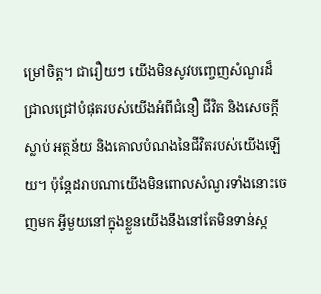ម្រៅចិត្ត។ ជារឿយៗ យើងមិនសូវបញ្ចេញសំណួរដ៏ជ្រាលជ្រៅបំផុតរបស់យើងអំពីជំនឿ ជីវិត និងសេចក្តីស្លាប់ អត្ថន័យ និងគោលបំណងនៃជីវិតរបស់យើងឡើយ។ ប៉ុន្តែដរាបណាយើងមិនពោលសំណួរទាំងនោះចេញមក អ្វីមួយនៅក្នុងខ្លួនយើងនឹងនៅតែមិនទាន់ស្ក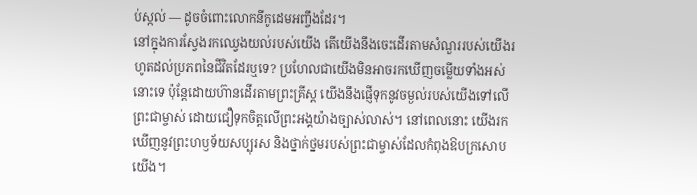ប់ស្កល់ — ដូចចំពោះលោកនីកូដេមអញ្ចឹងដែរ។
នៅក្នុងការស្វែងរកឈ្វេងយល់របស់យើង តើយើងនឹងចេះដើរតាមសំណួររបស់យើងរហូតដល់ប្រភពនៃជីវិតដែរឬទេ? ប្រហែលជាយើងមិនអាចរកឃើញចម្លើយទាំងអស់នោះទេ ប៉ុន្តែដោយហ៊ានដើរតាមព្រះគ្រីស្ត យើងនឹងផ្ញើទុកនូវចម្ងល់របស់យើងទៅលើព្រះជាម្ចាស់ ដោយជឿទុកចិត្តលើព្រះអង្គយ៉ាងច្បាស់លាស់។ នៅពេលនោះ យើងរកឃើញនូវព្រះហឫទ័យសប្បុរស និងថ្នាក់ថ្នមរបស់ព្រះជាម្ចាស់ដែលកំពុងឱបក្រសោបយើង។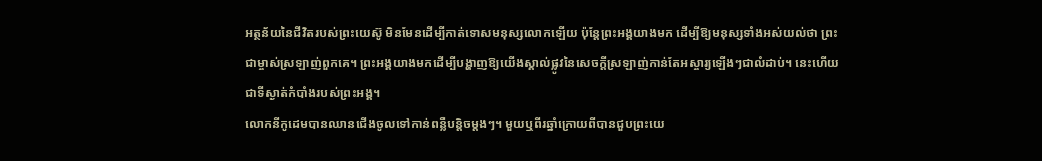អត្ថន័យនៃជីវិតរបស់ព្រះយេស៊ូ មិនមែនដើម្បីកាត់ទោសមនុស្សលោកឡើយ ប៉ុន្តែព្រះអង្គយាងមក ដើម្បីឱ្យមនុស្សទាំងអស់យល់ថា ព្រះជាម្ចាស់ស្រឡាញ់ពួកគេ។ ព្រះអង្គយាងមកដើម្បីបង្ហាញឱ្យយើងស្គាល់ផ្លូវនៃសេចក្តីស្រឡាញ់កាន់តែអស្ចារ្យឡើងៗជាលំដាប់។ នេះហើយជាទីស្ងាត់កំបាំងរបស់ព្រះអង្គ។
លោកនីកូដេមបានឈានជើងចូលទៅកាន់ពន្លឺបន្តិចម្តងៗ។ មួយឬពីរឆ្នាំក្រោយពីបានជួបព្រះយេ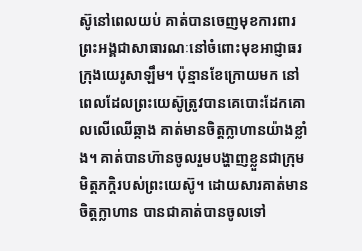ស៊ូនៅពេលយប់ គាត់បានចេញមុខការពារព្រះអង្គជាសាធារណៈនៅចំពោះមុខអាជ្ញាធរក្រុងយេរូសាឡឹម។ ប៉ុន្មានខែក្រោយមក នៅពេលដែលព្រះយេស៊ូត្រូវបានគេបោះដែកគោលលើឈើឆ្កាង គាត់មានចិត្តក្លាហានយ៉ាងខ្លាំង។ គាត់បានហ៊ានចូលរួមបង្ហាញខ្លួនជាក្រុមមិត្តភក្តិរបស់ព្រះយេស៊ូ។ ដោយសារគាត់មានចិត្តក្លាហាន បានជាគាត់បានចូលទៅ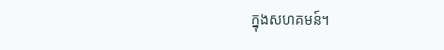ក្នុងសហគមន៍។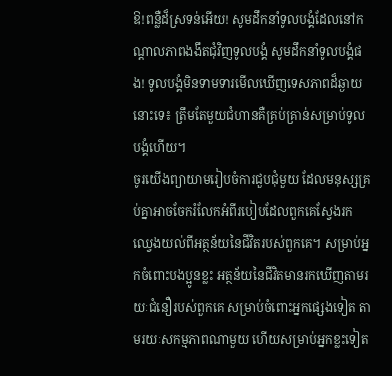ឱ!ពន្លឺដ៏ស្រទន់អើយ! សូមដឹកនាំទូលបង្គំដែលនៅកណ្តាលភាពងងឹតជុំវិញទូលបង្គំ សូមដឹកនាំទូលបង្គំផង! ទូលបង្គំមិនទាមទារមើលឃើញទេសភាពដ៏ឆ្ងាយនោះទេ៖ ត្រឹមតែមួយជំហានគឺគ្រប់គ្រាន់សម្រាប់ទូលបង្គំហើយ។
ចូរយើងព្យាយាមរៀបចំការជួបជុំមួយ ដែលមនុស្សគ្រប់គ្នាអាចចែករំលែកអំពីរបៀបដែលពួកគេស្វែងរកឈ្វេងយល់ពីអត្ថន័យនៃជីវិតរបស់ពួកគេ។ សម្រាប់អ្នកចំពោះបងប្អូនខ្លះ អត្ថន័យនៃជីវិតមានរកឃើញតាមរយៈជំនឿរបស់ពួកគេ សម្រាប់ចំពោះអ្នកផ្សេងទៀត តាមរយៈសកម្មភាពណាមួយ ហើយសម្រាប់អ្នកខ្លះទៀត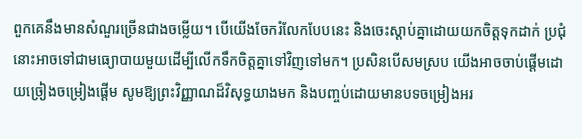ពួកគេនឹងមានសំណួរច្រើនជាងចម្លើយ។ បើយើងចែករំលែកបែបនេះ និងចេះស្តាប់គ្នាដោយយកចិត្តទុកដាក់ ប្រជុំនោះអាចទៅជាមធ្យោបាយមួយដើម្បីលើកទឹកចិត្តគ្នាទៅវិញទៅមក។ ប្រសិនបើសមស្រប យើងអាចចាប់ផ្តើមដោយច្រៀងចម្រៀងផ្ដើម សូមឱ្យព្រះវិញ្ញាណដ៏វិសុទ្ធយាងមក និងបញ្ចប់ដោយមានបទចម្រៀងអរ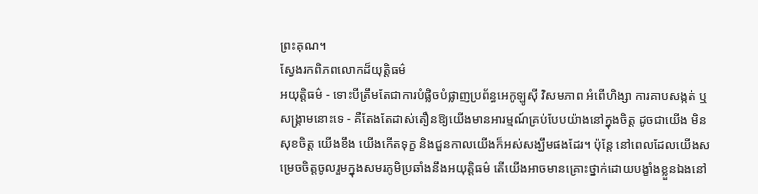ព្រះគុណ។
ស្វែងរកពិភពលោកដ៏យុត្តិធម៌
អយុត្តិធម៌ - ទោះបីត្រឹមតែជាការបំផ្លិចបំផ្លាញប្រព័ន្ធអេកូឡូស៊ី វិសមភាព អំពើហិង្សា ការគាបសង្កត់ ឬសង្គ្រាមនោះទេ - គឺតែងតែដាស់តឿនឱ្យយើងមានអារម្មណ៍គ្រប់បែបយ៉ាងនៅក្នុងចិត្ត ដូចជាយើង មិនសុខចិត្ត យើងខឹង យើងកើតទុក្ខ និងជួនកាលយើងក៏អស់សង្ឃឹមផងដែរ។ ប៉ុន្តែ នៅពេលដែលយើងសម្រេចចិត្តចូលរួមក្នុងសមរភូមិប្រឆាំងនឹងអយុត្តិធម៌ តើយើងអាចមានគ្រោះថ្នាក់ដោយបង្ខាំងខ្លួនឯងនៅ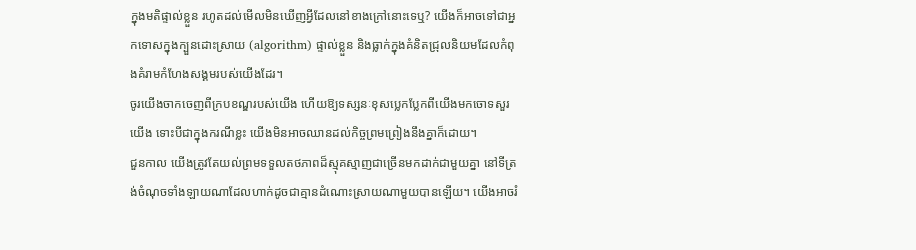ក្នុងមតិផ្ទាល់ខ្លួន រហូតដល់មើលមិនឃើញអ្វីដែលនៅខាងក្រៅនោះទេឬ? យើងក៏អាចទៅជាអ្នកទោសក្នុងក្បួនដោះស្រាយ (algorithm) ផ្ទាល់ខ្លួន និងធ្លាក់ក្នុងគំនិតជ្រុលនិយមដែលកំពុងគំរាមកំហែងសង្គមរបស់យើងដែរ។
ចូរយើងចាកចេញពីក្របខណ្ឌរបស់យើង ហើយឱ្យទស្សនៈខុសប្លេកប្លែកពីយើងមកចោទសួរយើង ទោះបីជាក្នុងករណីខ្លះ យើងមិនអាចឈានដល់កិច្ចព្រមព្រៀងនឹងគ្នាក៏ដោយ។
ជួនកាល យើងត្រូវតែយល់ព្រមទទួលតថភាពដ៏ស្មុគស្មាញជាច្រើនមកដាក់ជាមួយគ្នា នៅទីត្រង់ចំណុចទាំងឡាយណាដែលហាក់ដូចជាគ្មានដំណោះស្រាយណាមួយបានឡើយ។ យើងអាចរំ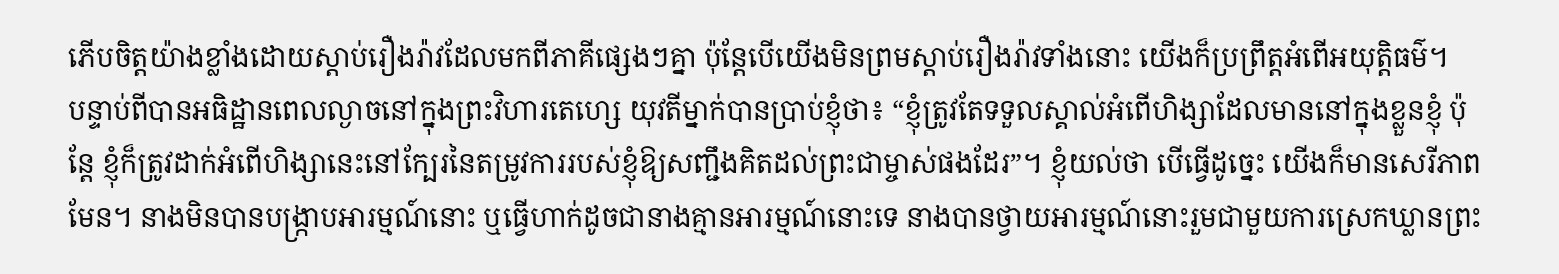ភើបចិត្តយ៉ាងខ្លាំងដោយស្តាប់រឿងរ៉ាវដែលមកពីភាគីផ្សេងៗគ្នា ប៉ុន្តែបើយើងមិនព្រមស្តាប់រឿងរ៉ាវទាំងនោះ យើងក៏ប្រព្រឹត្តអំពើអយុត្តិធម៌។
បន្ទាប់ពីបានអធិដ្ឋានពេលល្ងាចនៅក្នុងព្រះវិហារតេហ្សេ យុវតីម្នាក់បានប្រាប់ខ្ញុំថា៖ “ខ្ញុំត្រូវតែទទួលស្គាល់អំពើហិង្សាដែលមាននៅក្នុងខ្លួនខ្ញុំ ប៉ុន្តែ ខ្ញុំក៏ត្រូវដាក់អំពើហិង្សានេះនៅក្បែរនៃតម្រូវការរបស់ខ្ញុំឱ្យសញ្ជឹងគិតដល់ព្រះជាម្ចាស់ផងដែរ”។ ខ្ញុំយល់ថា បើធ្វើដូច្នេះ យើងក៏មានសេរីភាពមែន។ នាងមិនបានបង្ក្រាបអារម្មណ៍នោះ ឬធ្វើហាក់ដូចជានាងគ្មានអារម្មណ៍នោះទេ នាងបានថ្វាយអារម្មណ៍នោះរួមជាមួយការស្រេកឃ្លានព្រះ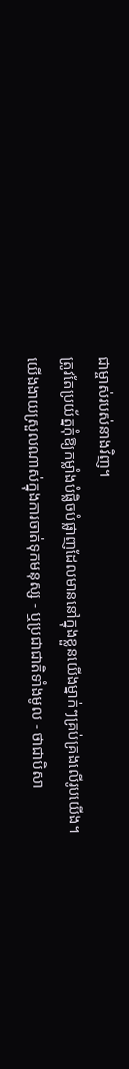ជាម្ចាស់របស់នាងវិញ។
ត្រូវតែប្រយ័ត្នកុំឱ្យកម្លាំងបំផ្លិចបំផ្លាញដែលមាននៅក្នុងខ្លួនយើងម្នាក់ៗគ្រប់គ្រងលើរូបយើង។ យើងងាយស្រួលណាស់ក្នុងការចាត់ទុកមនុស្ស - ឬប្រជាជាតិទាំងមូល - ថាជាបិសា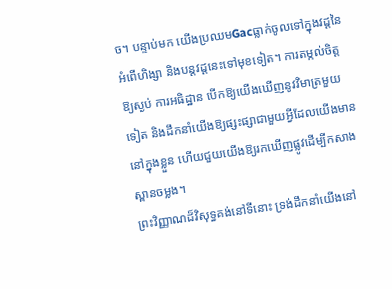ច។ បន្ទាប់មក យើងប្រឈមGacធ្លាក់ចូលទៅក្នុងវដ្តនៃអំពើហិង្សា និងបន្តវដ្តនេះទៅមុខទៀត។ ការតម្កល់ចិត្តឱ្យស្ងប់ ការអធិដ្ឋាន បើកឱ្យយើងឃើញនូវវិមាត្រមួយទៀត និងដឹកនាំយើងឱ្យផ្សះផ្សាជាមួយអ្វីដែលយើងមាននៅក្នុងខ្លួន ហើយជួយយើងឱ្យរកឃើញផ្លូវដើម្បីកសាងស្ពានចម្លង។
ព្រះវិញ្ញាណដ៏វិសុទ្ធគង់នៅទីនោះ ទ្រង់ដឹកនាំយើងនៅ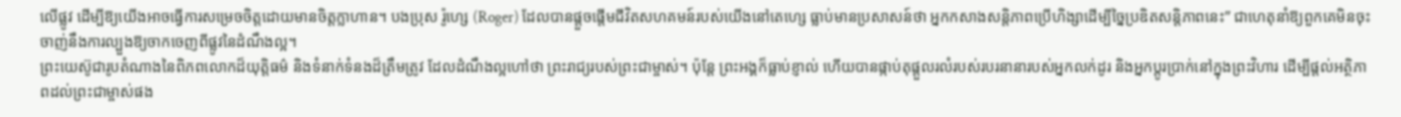លើផ្លូវ ដើម្បីឱ្យយើងអាចធ្វើការសម្រេចចិត្តដោយមានចិត្តក្លាហាន។ បងប្រុស រ៉ូហ្សេ (Roger) ដែលបានផ្តួចផ្តើមជីវិតសហគមន៍របស់យើងនៅតេហ្សេ ធ្លាប់មានប្រសាសន៍ថា អ្នកកសាងសន្តិភាពប្រើហិង្សាដើម្បីច្នៃប្រឌិតសន្តិភាពនេះ” ជាហេតុនាំឱ្យពួកគេមិនចុះចាញ់នឹងការល្បួងឱ្យចាកចេញពីផ្លូវនៃដំណឹងល្អ។
ព្រះយេស៊ូជារូបតំណាងនៃពិភពលោកដ៏យុត្តិធម៌ និងទំនាក់ទំនងដ៏ត្រឹមត្រូវ ដែលដំណឹងល្អហៅថា ព្រះរាជ្យរបស់ព្រះជាម្ចាស់។ ប៉ុន្តែ ព្រះអង្គក៏ធ្លាប់ខ្ញាល់ ហើយបានផ្កាប់តុផ្ដួលរលំរបស់របរនានារបស់អ្នកលក់ដូរ និងអ្នកប្តូរប្រាក់នៅក្នុងព្រះវិហារ ដើម្បីផ្តល់អត្ថិភាពដល់ព្រះជាម្ចាស់ផង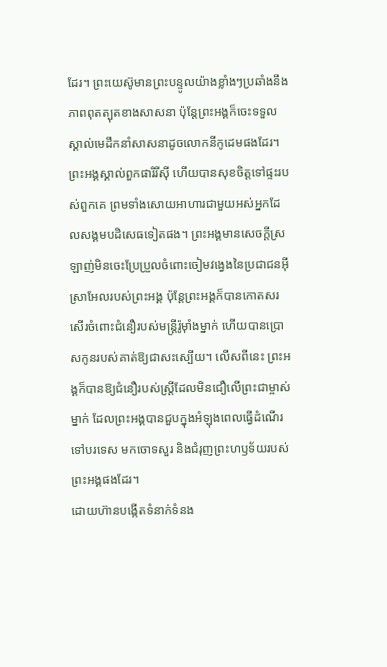ដែរ។ ព្រះយេស៊ូមានព្រះបន្ទូលយ៉ាងខ្លាំងៗប្រឆាំងនឹងភាពពុតត្បុតខាងសាសនា ប៉ុន្តែព្រះអង្គក៏ចេះទទួលស្គាល់មេដឹកនាំសាសនាដូចលោកនីកូដេមផងដែរ។ ព្រះអង្គស្គាល់ពួកផារិរីស៊ី ហើយបានសុខចិត្តទៅផ្ទះរបស់ពួកគេ ព្រមទាំងសោយអាហារជាមួយអស់អ្នកដែលសង្គមបដិសេធទៀតផង។ ព្រះអង្គមានសេចក្តីស្រឡាញ់មិនចេះប្រែប្រួលចំពោះចៀមវង្វេងនៃប្រជាជនអ៊ីស្រាអែលរបស់ព្រះអង្គ ប៉ុន្តែព្រះអង្គក៏បានកោតសរសើរចំពោះជំនឿរបស់មន្ត្រីរ៉ូម៉ាំងម្នាក់ ហើយបានប្រោសកូនរបស់គាត់ឱ្យជាសះស្បើយ។ លើសពីនេះ ព្រះអង្គក៏បានឱ្យជំនឿរបស់ស្ត្រីដែលមិនជឿលើព្រះជាម្ចាស់ម្នាក់ ដែលព្រះអង្គបានជួបក្នុងអំឡុងពេលធ្វើដំណើរទៅបរទេស មកចោទសួរ និងជំរុញព្រះហឫទ័យរបស់ព្រះអង្គផងដែរ។
ដោយហ៊ានបង្កើតទំនាក់ទំនង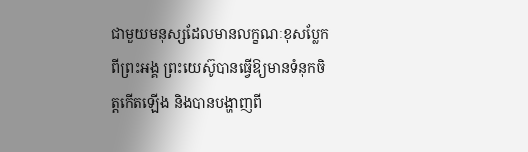ជាមួយមនុស្សដែលមានលក្ខណៈខុសប្លែកពីព្រះអង្គ ព្រះយេស៊ូបានធ្វើឱ្យមានទំនុកចិត្តកើតឡើង និងបានបង្ហាញពី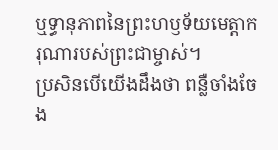ឬទ្ធានុភាពនៃព្រះហឫទ័យមេត្តាករុណារបស់ព្រះជាម្ចាស់។
ប្រសិនបើយើងដឹងថា ពន្លឺចាំងចែង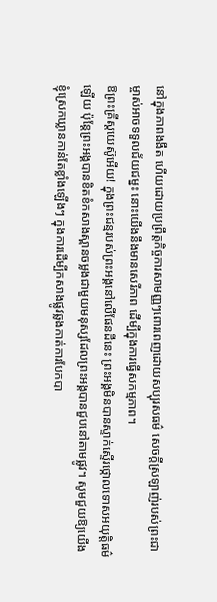នៅក្នុងភាពងងឹត ហើយដោយប្រព្រឹត្តកិច្ចការសាមញ្ញៗពោរពេញដោយសប្បុរសធម៌ សេចក្តីស្រឡាញ់របស់ព្រះជាម្ចាស់អាចទទួលជ័យជម្នះ នោះយើងនឹងមានសេរីភាព ដើម្បីក្នុងការធ្វើសកម្មភាព។
ឱព្រះគ្រីស្តយេស៊ូអើយ! ក្នុងព្រះជន្មរបស់ព្រះអង្គនៅលើផែនដីនេះ ព្រះអង្គមិនបានស្ទាក់ស្ទើរថ្កោលទោសអយុត្តិធម៌ឡើយ ប៉ុន្តែព្រះអង្គបានខិតខំកសាងស្ពានចម្លងជាមួយមនុស្សដែលព្រះអង្គបានជួបនៅតាមផ្លូវ។ សូមជួយឱ្យយើងខ្ញុំស្រេកឃ្លានកាន់តែខ្លាំងឡើងៗ ក្នុងការដើម្បីកសាងផ្លូវឆ្លងកាត់ការបែកបា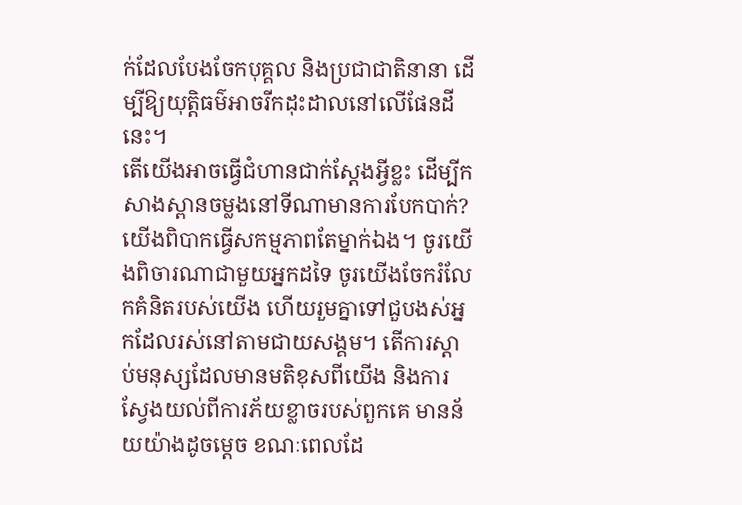ក់ដែលបែងចែកបុគ្គល និងប្រជាជាតិនានា ដើម្បីឱ្យយុត្តិធម៌អាចរីកដុះដាលនៅលើផែនដីនេះ។
តើយើងអាចធ្វើជំហានជាក់ស្តែងអ្វីខ្លះ ដើម្បីកសាងស្ពានចម្លងនៅទីណាមានការបែកបាក់? យើងពិបាកធ្វើសកម្មភាពតែម្នាក់ឯង។ ចូរយើងពិចារណាជាមួយអ្នកដទៃ ចូរយើងចែករំលែកគំនិតរបស់យើង ហើយរួមគ្នាទៅជួបងស់អ្នកដែលរស់នៅតាមជាយសង្គម។ តើការស្តាប់មនុស្សដែលមានមតិខុសពីយើង និងការស្វែងយល់ពីការភ័យខ្លាចរបស់ពួកគេ មានន័យយ៉ាងដូចម្តេច ខណៈពេលដែ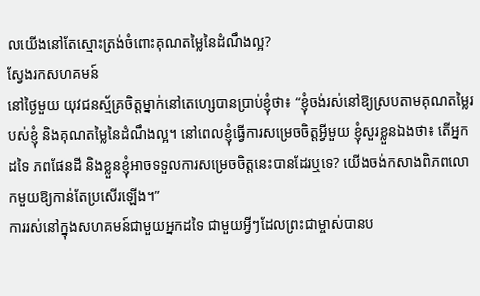លយើងនៅតែស្មោះត្រង់ចំពោះគុណតម្លៃនៃដំណឹងល្អ?
ស្វែងរកសហគមន៍
នៅថ្ងៃមួយ យុវជនស្ម័គ្រចិត្តម្នាក់នៅតេហ្សេបានប្រាប់ខ្ញុំថា៖ “ខ្ញុំចង់រស់នៅឱ្យស្របតាមគុណតម្លៃរបស់ខ្ញុំ និងគុណតម្លៃនៃដំណឹងល្អ។ នៅពេលខ្ញុំធ្វើការសម្រេចចិត្តអ្វីមួយ ខ្ញុំសួរខ្លួនឯងថា៖ តើអ្នកដទៃ ភពផែនដី និងខ្លួនខ្ញុំអាចទទួលការសម្រេចចិត្តនេះបានដែរឬទេ? យើងចង់កសាងពិភពលោកមួយឱ្យកាន់តែប្រសើរឡើង។”
ការរស់នៅក្នុងសហគមន៍ជាមួយអ្នកដទៃ ជាមួយអ្វីៗដែលព្រះជាម្ចាស់បានប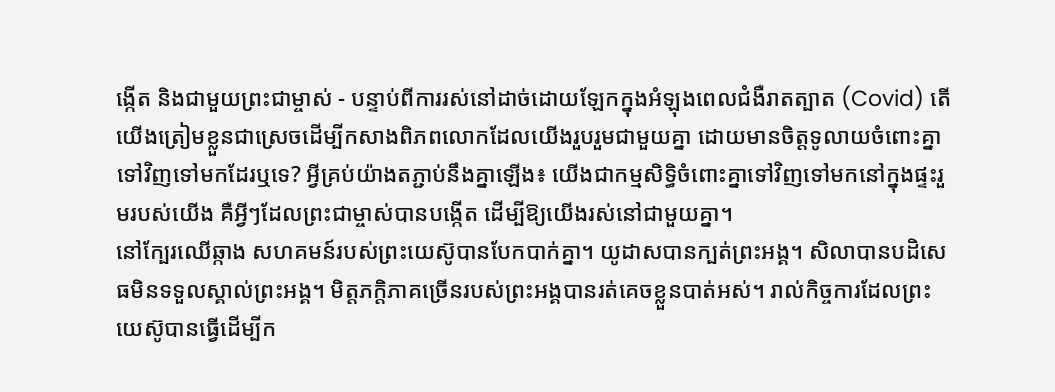ង្កើត និងជាមួយព្រះជាម្ចាស់ - បន្ទាប់ពីការរស់នៅដាច់ដោយឡែកក្នុងអំឡុងពេលជំងឺរាតត្បាត (Covid) តើយើងត្រៀមខ្លួនជាស្រេចដើម្បីកសាងពិភពលោកដែលយើងរួបរួមជាមួយគ្នា ដោយមានចិត្តទូលាយចំពោះគ្នាទៅវិញទៅមកដែរឬទេ? អ្វីគ្រប់យ៉ាងតភ្ជាប់នឹងគ្នាឡើង៖ យើងជាកម្មសិទ្ធិចំពោះគ្នាទៅវិញទៅមកនៅក្នុងផ្ទះរួមរបស់យើង គឺអ្វីៗដែលព្រះជាម្ចាស់បានបង្កើត ដើម្បីឱ្យយើងរស់នៅជាមួយគ្នា។
នៅក្បែរឈើឆ្កាង សហគមន៍របស់ព្រះយេស៊ូបានបែកបាក់គ្នា។ យូដាសបានក្បត់ព្រះអង្គ។ សិលាបានបដិសេធមិនទទួលស្គាល់ព្រះអង្គ។ មិត្តភក្តិភាគច្រើនរបស់ព្រះអង្គបានរត់គេចខ្លួនបាត់អស់។ រាល់កិច្ចការដែលព្រះយេស៊ូបានធ្វើដើម្បីក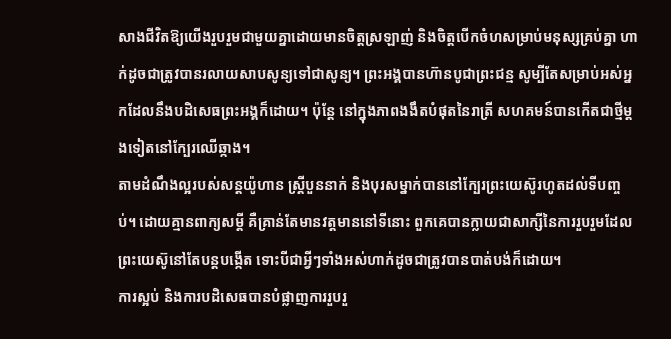សាងជីវិតឱ្យយើងរួបរួមជាមួយគ្នាដោយមានចិត្តស្រឡាញ់ និងចិត្តបើកចំហសម្រាប់មនុស្សគ្រប់គ្នា ហាក់ដូចជាត្រូវបានរលាយសាបសូន្យទៅជាសូន្យ។ ព្រះអង្គបានហ៊ានបូជាព្រះជន្ម សូម្បីតែសម្រាប់អស់អ្នកដែលនឹងបដិសេធព្រះអង្គក៏ដោយ។ ប៉ុន្តែ នៅក្នុងភាពងងឹតបំផុតនៃរាត្រី សហគមន៍បានកើតជាថ្មីម្តងទៀតនៅក្បែរឈើឆ្កាង។
តាមដំណឹងល្អរបស់សន្តយ៉ូហាន ស្ត្រីបួននាក់ និងបុរសម្នាក់បាននៅក្បែរព្រះយេស៊ូរហូតដល់ទីបញ្ចប់។ ដោយគ្មានពាក្យសម្តី គឺគ្រាន់តែមានវត្តមាននៅទីនោះ ពួកគេបានក្លាយជាសាក្សីនៃការរួបរួមដែលព្រះយេស៊ូនៅតែបន្តបង្កើត ទោះបីជាអ្វីៗទាំងអស់ហាក់ដូចជាត្រូវបានបាត់បង់ក៏ដោយ។
ការស្អប់ និងការបដិសេធបានបំផ្លាញការរួបរួ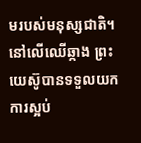មរបស់មនុស្សជាតិ។ នៅលើឈើឆ្កាង ព្រះយេស៊ូបានទទួលយកការស្អប់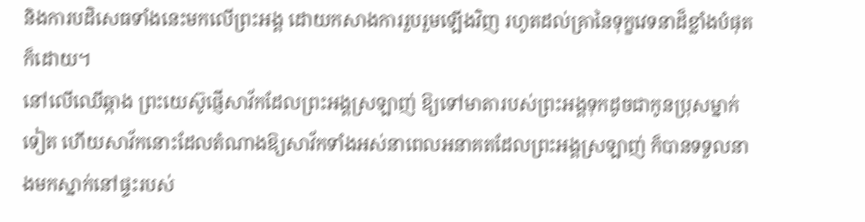និងការបដិសេធទាំងនេះមកលើព្រះអង្គ ដោយកសាងការរួបរួមឡើងវិញ រហូតដល់គ្រានៃទុក្ខវេទនាដ៏ខ្លាំងបំផុតក៏ដោយ។
នៅលើឈើឆ្កាង ព្រះយេស៊ូផ្ញើសាវ័កដែលព្រះអង្គស្រឡាញ់ ឱ្យទៅមាតារបស់ព្រះអង្គទុកដូចជាកូនប្រុសម្នាក់ទៀត ហើយសាវ័កនោះដែលតំណាងឱ្យសាវ័កទាំងអស់នាពេលអនាគតដែលព្រះអង្គស្រឡាញ់ ក៏បានទទួលនាងមកស្នាក់នៅផ្ទះរបស់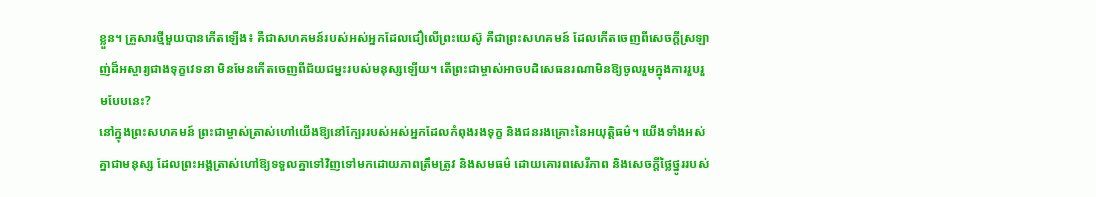ខ្លួន។ គ្រួសារថ្មីមួយបានកើតឡើង៖ គឺជាសហគមន៍របស់អស់អ្នកដែលជឿលើព្រះយេស៊ូ គឺជាព្រះសហគមន៍ ដែលកើតចេញពីសេចក្តីស្រឡាញ់ដ៏អស្ចារ្យជាងទុក្ខវេទនា មិនមែនកើតចេញពីជ័យជម្នះរបស់មនុស្សឡើយ។ តើព្រះជាម្ចាស់អាចបដិសេធនរណាមិនឱ្យចូលរួមក្នុងការរួបរួមបែបនេះ?
នៅក្នុងព្រះសហគមន៍ ព្រះជាម្ចាស់ត្រាស់ហៅយើងឱ្យនៅក្បែររបស់អស់អ្នកដែលកំពុងរងទុក្ខ និងជនរងគ្រោះនៃអយុត្តិធម៌។ យើងទាំងអស់គ្នាជាមនុស្ស ដែលព្រះអង្គត្រាស់ហៅឱ្យទទួលគ្នាទៅវិញទៅមកដោយភាពត្រឹមត្រូវ និងសមធម៌ ដោយគោរពសេរីភាព និងសេចក្តីថ្លៃថ្នូររបស់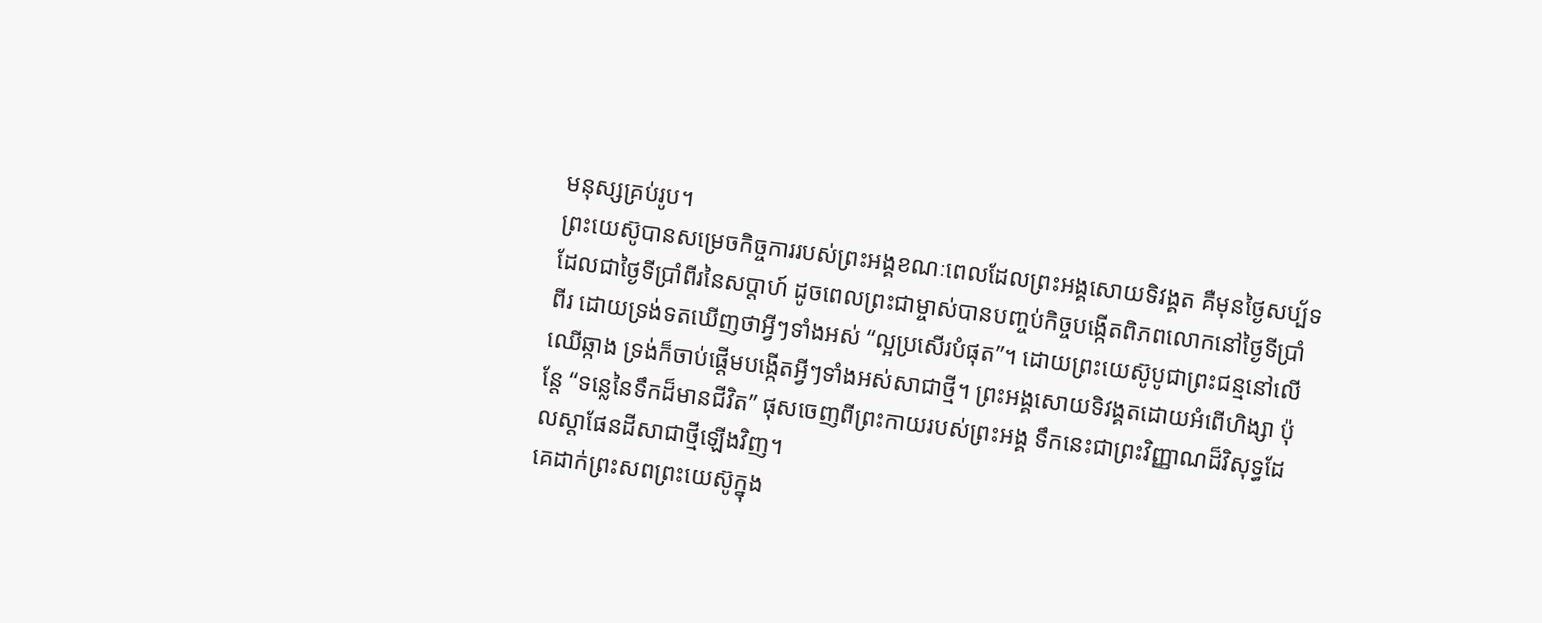មនុស្សគ្រប់រូប។
ព្រះយេស៊ូបានសម្រេចកិច្ចការរបស់ព្រះអង្គខណៈពេលដែលព្រះអង្គសោយទិវង្គត គឺមុនថ្ងៃសប្ប័ទ ដែលជាថ្ងៃទីប្រាំពីរនៃសប្តាហ៍ ដូចពេលព្រះជាម្ចាស់បានបញ្ចប់កិច្ចបង្កើតពិភពលោកនៅថ្ងៃទីប្រាំពីរ ដោយទ្រង់ទតឃើញថាអ្វីៗទាំងអស់ “ល្អប្រសើរបំផុត”។ ដោយព្រះយេស៊ូបូជាព្រះជន្មនៅលើឈើឆ្កាង ទ្រង់ក៏ចាប់ផ្តើមបង្កើតអ្វីៗទាំងអស់សាជាថ្មី។ ព្រះអង្គសោយទិវង្គតដោយអំពើហិង្សា ប៉ុន្តែ “ទន្លេនៃទឹកដ៏មានជីវិត” ផុសចេញពីព្រះកាយរបស់ព្រះអង្គ ទឹកនេះជាព្រះវិញ្ញាណដ៏វិសុទ្ធដែលស្តាផែនដីសាជាថ្មីឡើងវិញ។
គេដាក់ព្រះសពព្រះយេស៊ូក្នុង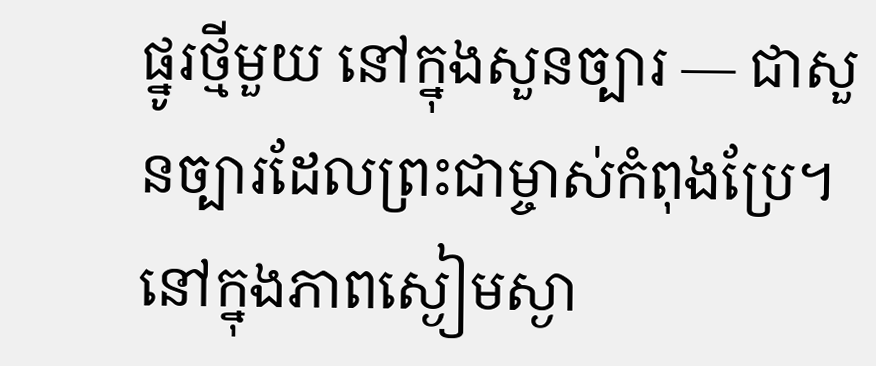ផ្នូរថ្មីមួយ នៅក្នុងសួនច្បារ — ជាសួនច្បារដែលព្រះជាម្ចាស់កំពុងប្រែ។ នៅក្នុងភាពស្ងៀមស្ងា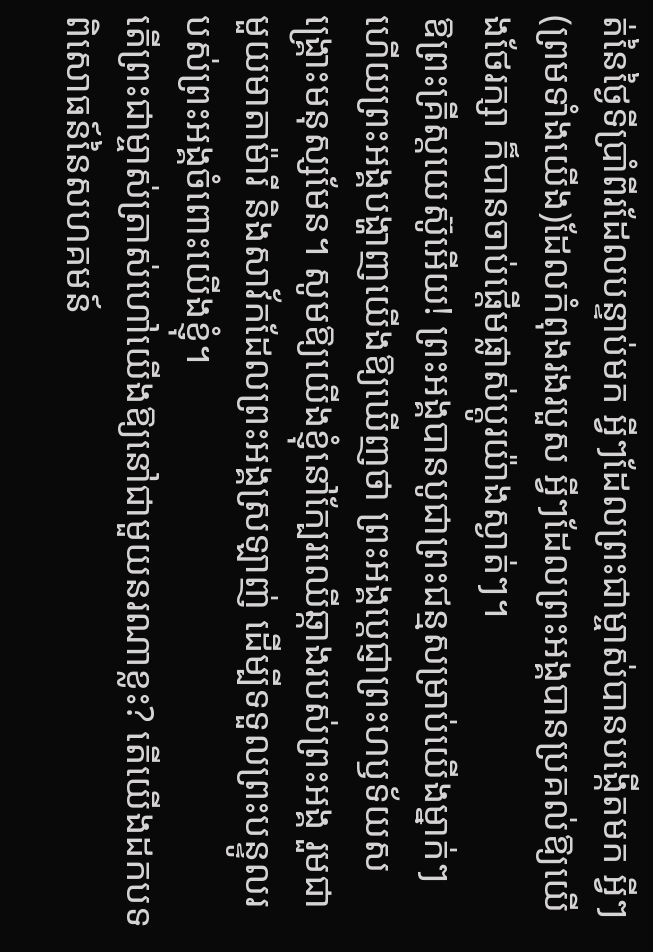ត់នៃថ្ងៃទីប្រាំពីរដែលបន្ទាប់មក អ្វីៗដែលព្រះជាម្ចាស់បានបង្កើតមក អ្វីៗ(ព្រមទាំងយើង)ដែលកំពុងរងរបួស អ្វីៗដែលព្រះអង្គបានប្រគល់ឱ្យយើងថែរក្សា ក៏បានចាប់ផ្តើមផ្លាស់ប្តូរយ៉ាងស្ងាត់ៗ។
ឱព្រះគ្រីស្តយេស៊ូអើយ! ព្រះអង្គបានបូជាព្រះជន្មសម្រាប់យើងម្នាក់ៗ ហើយព្រះអង្គបង្ហាញយើងឱ្យឃើញថា ព្រះអង្គប្តេជ្ញាព្រះហឫទ័យសង្រ្គោះមនុស្សមែន។ សូមឱ្យយើងខ្ញុំនៅក្បែរឈើឆ្កាងរបស់ព្រះអង្គ រួមជាមួយមាតាម៉ារី និងសាវ័កដែលព្រះអង្គស្រឡាញ់ ដើម្បីទទួលព្រះបន្ទូលរបស់ព្រះអង្គចំពោះយើងខ្ញុំ។
តើព្រះជាម្ចាស់ត្រាស់ហៅយើងឱ្យនៅជាមួយនរណាខ្លះ? តើយើងដកបទពិសោធន៍នៃសហគមន៍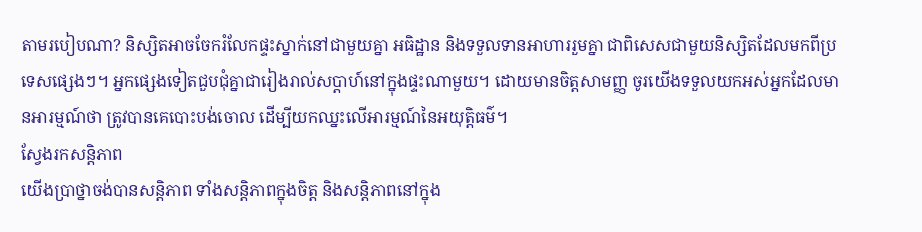តាមរបៀបណា? និស្សិតអាចចែករំលែកផ្ទះស្នាក់នៅជាមួយគ្នា អធិដ្ឋាន និងទទួលទានអាហាររួមគ្នា ជាពិសេសជាមួយនិស្សិតដែលមកពីប្រទេសផ្សេងៗ។ អ្នកផ្សេងទៀតជួបជុំគ្នាជារៀងរាល់សប្តាហ៍នៅក្នុងផ្ទះណាមួយ។ ដោយមានចិត្តសាមញ្ញ ចូរយើងទទួលយកអស់អ្នកដែលមានអារម្មណ៍ថា ត្រូវបានគេបោះបង់ចោល ដើម្បីយកឈ្នះលើអារម្មណ៍នៃអយុត្តិធម៌។
ស្វែងរកសន្តិភាព
យើងប្រាថ្នាចង់បានសន្តិភាព ទាំងសន្តិភាពក្នុងចិត្ត និងសន្តិភាពនៅក្នុង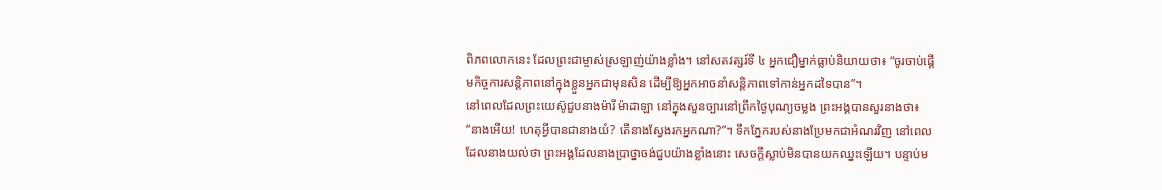ពិភពលោកនេះ ដែលព្រះជាម្ចាស់ស្រឡាញ់យ៉ាងខ្លាំង។ នៅសតវត្សរ៍ទី ៤ អ្នកជឿម្នាក់ធ្លាប់និយាយថា៖ “ចូរចាប់ផ្ដើមកិច្ចការសន្តិភាពនៅក្នុងខ្លួនអ្នកជាមុនសិន ដើម្បីឱ្យអ្នកអាចនាំសន្តិភាពទៅកាន់អ្នកដទៃបាន”។
នៅពេលដែលព្រះយេស៊ូជួបនាងម៉ារី ម៉ាដាឡា នៅក្នុងសួនច្បារនៅព្រឹកថ្ងៃបុណ្យចម្លង ព្រះអង្គបានសួរនាងថា៖ “នាងអើយ! ហេតុអ្វីបានជានាងយំ? តើនាងស្វែងរកអ្នកណា?”។ ទឹកភ្នែករបស់នាងប្រែមកជាអំណរវិញ នៅពេលដែលនាងយល់ថា ព្រះអង្គដែលនាងប្រាថ្នាចង់ជួបយ៉ាងខ្លាំងនោះ សេចក្តីស្លាប់មិនបានយកឈ្នះឡើយ។ បន្ទាប់ម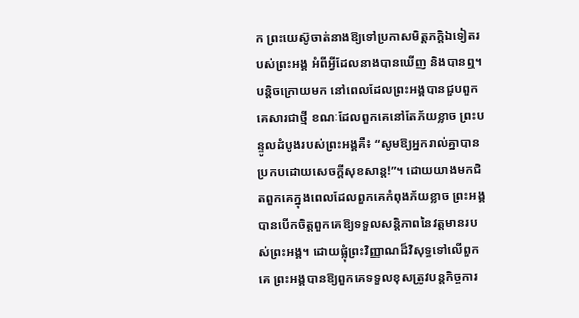ក ព្រះយេស៊ូចាត់នាងឱ្យទៅប្រកាសមិត្តភក្តិឯទៀតរបស់ព្រះអង្គ អំពីអ្វីដែលនាងបានឃើញ និងបានឮ។
បន្តិចក្រោយមក នៅពេលដែលព្រះអង្គបានជួបពួកគេសារជាថ្មី ខណៈដែលពួកគេនៅតែភ័យខ្លាច ព្រះបន្ទូលដំបូងរបស់ព្រះអង្គគឺ៖ “សូមឱ្យអ្នករាល់គ្នាបានប្រកបដោយសេចក្តីសុខសាន្ត!”។ ដោយយាងមកជិតពួកគេក្នុងពេលដែលពួកគេកំពុងភ័យខ្លាច ព្រះអង្គបានបើកចិត្តពួកគេឱ្យទទួលសន្តិភាពនៃវត្តមានរបស់ព្រះអង្គ។ ដោយផ្លុំព្រះវិញ្ញាណដ៏វិសុទ្ធទៅលើពួកគេ ព្រះអង្គបានឱ្យពួកគេទទួលខុសត្រូវបន្តកិច្ចការ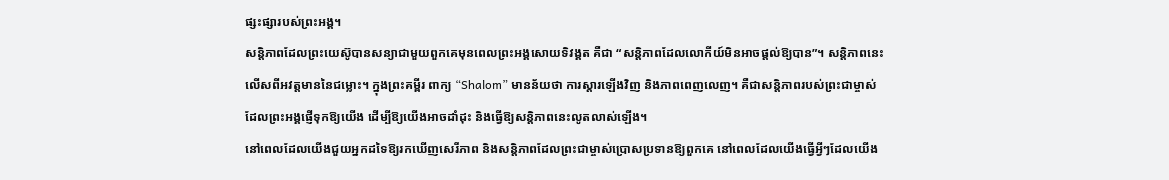ផ្សះផ្សារបស់ព្រះអង្គ។
សន្តិភាពដែលព្រះយេស៊ូបានសន្យាជាមួយពួកគេមុនពេលព្រះអង្គសោយទិវង្គត គឺជា “សន្តិភាពដែលលោកីយ៍មិនអាចផ្តល់ឱ្យបាន”។ សន្តិភាពនេះលើសពីអវត្តមាននៃជម្លោះ។ ក្នុងព្រះគម្ពីរ ពាក្យ “Shalom” មានន័យថា ការស្តារឡើងវិញ និងភាពពេញលេញ។ គឺជាសន្តិភាពរបស់ព្រះជាម្ចាស់ដែលព្រះអង្គផ្ញើទុកឱ្យយើង ដើម្បីឱ្យយើងអាចដាំដុះ និងធ្វើឱ្យសន្តិភាពនេះលូតលាស់ឡើង។
នៅពេលដែលយើងជួយអ្នកដទៃឱ្យរកឃើញសេរីភាព និងសន្តិភាពដែលព្រះជាម្ចាស់ប្រោសប្រទានឱ្យពួកគេ នៅពេលដែលយើងធ្វើអ្វីៗដែលយើង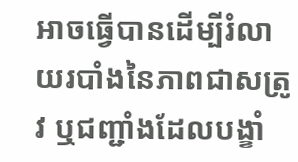អាចធ្វើបានដើម្បីរំលាយរបាំងនៃភាពជាសត្រូវ ឬជញ្ជាំងដែលបង្ខាំ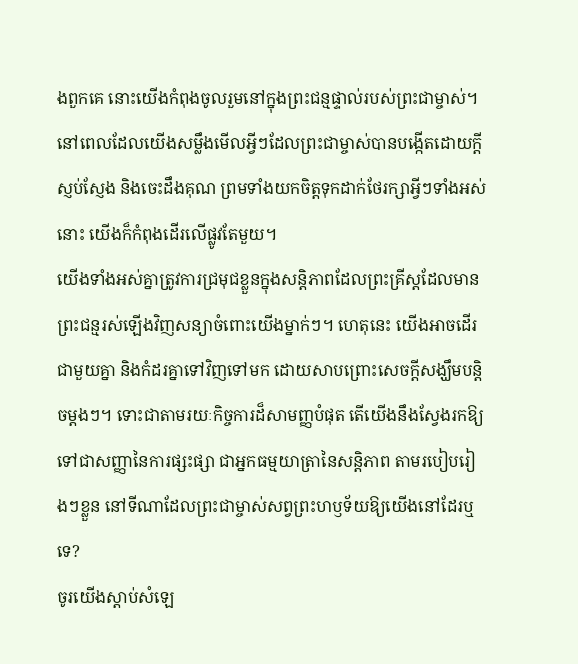ងពួកគេ នោះយើងកំពុងចូលរួមនៅក្នុងព្រះជន្មផ្ទាល់របស់ព្រះជាម្ចាស់។ នៅពេលដែលយើងសម្លឹងមើលអ្វីៗដែលព្រះជាម្ចាស់បានបង្កើតដោយក្តីស្ញប់ស្ញែង និងចេះដឹងគុណ ព្រមទាំងយកចិត្តទុកដាក់ថែរក្សាអ្វីៗទាំងអស់នោះ យើងក៏កំពុងដើរលើផ្លូវតែមួយ។
យើងទាំងអស់គ្នាត្រូវការជ្រមុជខ្លួនក្នុងសន្តិភាពដែលព្រះគ្រីស្តដែលមានព្រះជន្មរស់ឡើងវិញសន្យាចំពោះយើងម្នាក់ៗ។ ហេតុនេះ យើងអាចដើរជាមួយគ្នា និងកំដរគ្នាទៅវិញទៅមក ដោយសាបព្រោះសេចក្តីសង្ឃឹមបន្តិចម្តងៗ។ ទោះជាតាមរយៈកិច្ចការដ៏សាមញ្ញបំផុត តើយើងនឹងស្វែងរកឱ្យទៅជាសញ្ញានៃការផ្សះផ្សា ជាអ្នកធម្មយាត្រានៃសន្តិភាព តាមរបៀបរៀងៗខ្លួន នៅទីណាដែលព្រះជាម្ចាស់សព្វព្រះហឫទ័យឱ្យយើងនៅដែរឬទេ?
ចូរយើងស្តាប់សំឡេ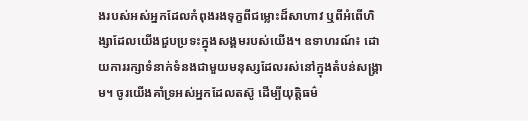ងរបស់អស់អ្នកដែលកំពុងរងទុក្ខពីជម្លោះដ៏សាហាវ ឬពីអំពើហិង្សាដែលយើងជួបប្រទះក្នុងសង្គមរបស់យើង។ ឧទាហរណ៍៖ ដោយការរក្សាទំនាក់ទំនងជាមួយមនុស្សដែលរស់នៅក្នុងតំបន់សង្គ្រាម។ ចូរយើងគាំទ្រអស់អ្នកដែលតស៊ូ ដើម្បីយុត្តិធម៌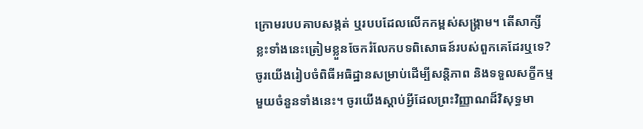ក្រោមរបបគាបសង្កត់ ឬរបបដែលលើកកម្ពស់សង្គ្រាម។ តើសាក្សីខ្លះទាំងនេះត្រៀមខ្លួនចែករំលែកបទពិសោធន៍របស់ពួកគេដែរឬទេ? ចូរយើងរៀបចំពិធីអធិដ្ឋានសម្រាប់ដើម្បីសន្តិភាព និងទទួលសក្ខីកម្មមួយចំនួនទាំងនេះ។ ចូរយើងស្តាប់អ្វីដែលព្រះវិញ្ញាណដ៏វិសុទ្ធមា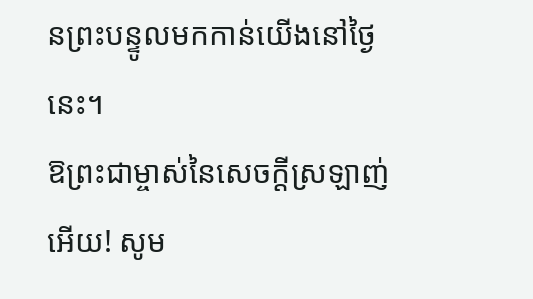នព្រះបន្ទូលមកកាន់យើងនៅថ្ងៃនេះ។
ឱព្រះជាម្ចាស់នៃសេចក្តីស្រឡាញ់អើយ! សូម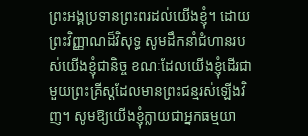ព្រះអង្គប្រទានព្រះពរដល់យើងខ្ញុំ។ ដោយព្រះវិញ្ញាណដ៏វិសុទ្ធ សូមដឹកនាំជំហានរបស់យើងខ្ញុំជានិច្ច ខណៈដែលយើងខ្ញុំដើរជាមួយព្រះគ្រីស្តដែលមានព្រះជន្មរស់ឡើងវិញ។ សូមឱ្យយើងខ្ញុំក្លាយជាអ្នកធម្មយា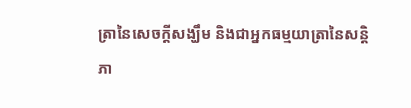ត្រានៃសេចក្តីសង្ឃឹម និងជាអ្នកធម្មយាត្រានៃសន្តិភា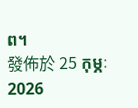ព។
發佈於 25 កុម្ភៈ 2026